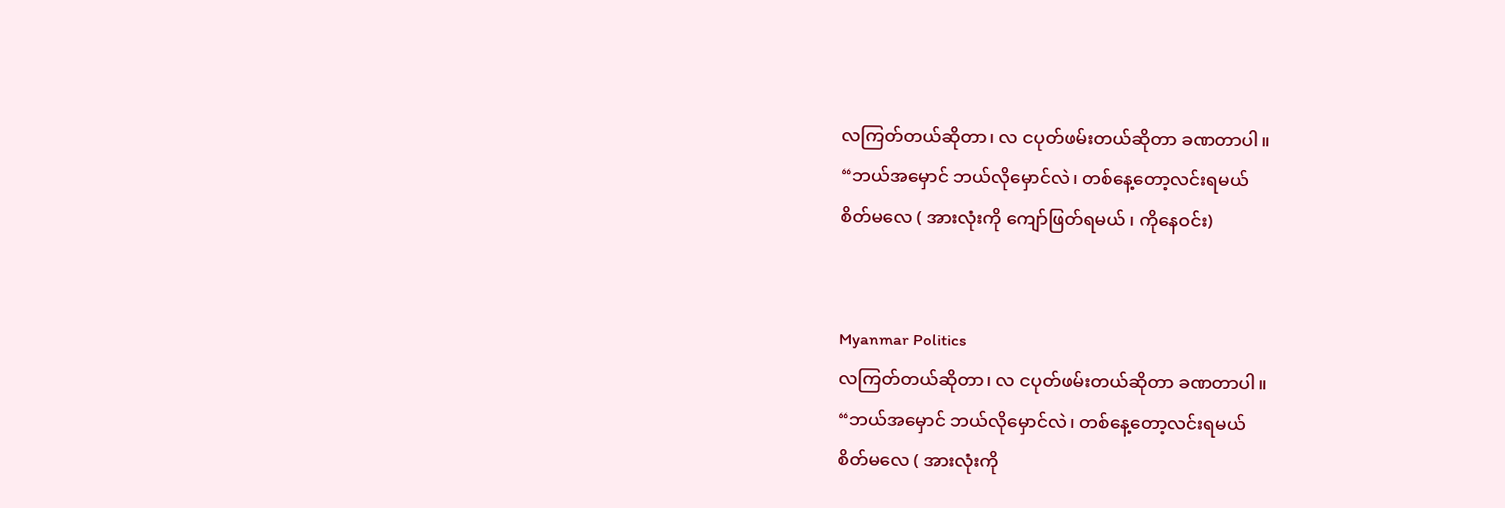လကြတ်တယ်ဆိုတာ၊ လ ငပုတ်ဖမ်းတယ်ဆိုတာ ခဏတာပါ။
“ဘယ်အမှောင် ဘယ်လိုမှောင်လဲ၊ တစ်နေ့တော့လင်းရမယ်
စိတ်မလေ ( အားလုံးကို ကျော်ဖြတ်ရမယ် ၊ ကိုနေဝင်း)


Myanmar Politics
လကြတ်တယ်ဆိုတာ၊ လ ငပုတ်ဖမ်းတယ်ဆိုတာ ခဏတာပါ။
“ဘယ်အမှောင် ဘယ်လိုမှောင်လဲ၊ တစ်နေ့တော့လင်းရမယ်
စိတ်မလေ ( အားလုံးကို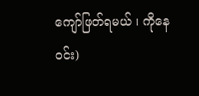ကျော်ဖြတ်ရမယ် ၊ ကိုနေဝင်း)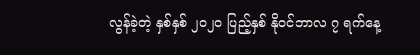လွန်ခဲ့တဲ့ နှစ်နှစ် ၂၀၂၀ ပြည့်နှစ် နိုဝင်ဘာလ ၇ ရက်နေ့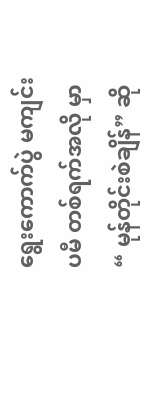ရွေးကောက်ပွဲ မကျင်းပမီ တစ်ရက်အလို မှာ “ မုန်တိုင်းစဲချိန်” ဆို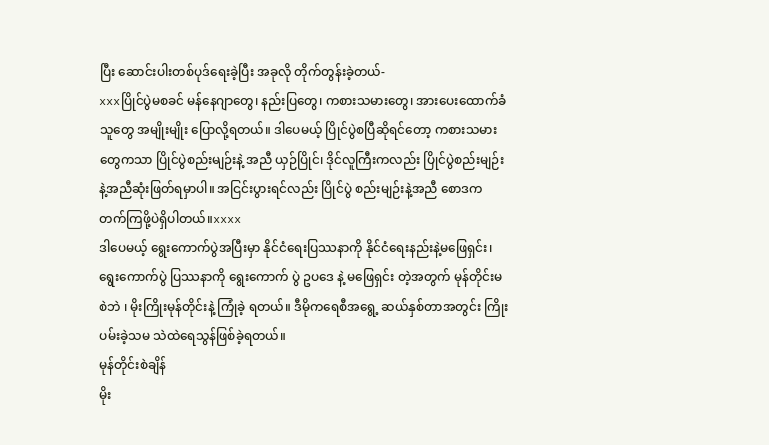ပြီး ဆောင်းပါးတစ်ပုဒ်ရေးခဲ့ပြီး အခုလို တိုက်တွန်းခဲ့တယ်-
xxxပြိုင်ပွဲမစခင် မန်နေဂျာတွေ၊ နည်းပြတွေ၊ ကစားသမားတွေ၊ အားပေးထောက်ခံသူတွေ အမျိုးမျိုး ပြောလို့ရတယ်။ ဒါပေမယ့် ပြိုင်ပွဲစပြီဆိုရင်တော့ ကစားသမားတွေကသာ ပြိုင်ပွဲစည်းမျဉ်းနဲ့ အညီ ယှဉ်ပြိုင်၊ ဒိုင်လူကြီးကလည်း ပြိုင်ပွဲစည်းမျဉ်း နဲ့အညီဆုံးဖြတ်ရမှာပါ။ အငြင်းပွားရင်လည်း ပြိုင်ပွဲ စည်းမျဉ်းနဲ့အညီ စောဒကတက်ကြဖို့ပဲရှိပါတယ်။xxxx
ဒါပေမယ့် ရွေးကောက်ပွဲအပြီးမှာ နိုင်ငံရေးပြဿနာကို နိုင်ငံရေးနည်းနဲ့မဖြေရှင်း၊ ရွေးကောက်ပွဲ ပြဿနာကို ရွေးကောက် ပွဲ ဥပဒေ နဲ့ မဖြေရှင်း တဲ့အတွက် မုန်တိုင်းမစဲဘဲ ၊ မိုးကြိုးမုန်တိုင်းနဲ့ ကြုံခဲ့ ရတယ်။ ဒီမိုကရေစီအရွေ့ ဆယ်နှစ်တာအတွင်း ကြိုးပမ်းခဲ့သမ သဲထဲရေသွန်ဖြစ်ခဲ့ရတယ်။
မုန်တိုင်းစဲချိန်
မိုး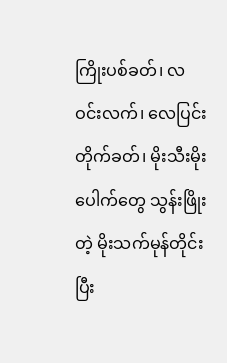ကြိုးပစ်ခတ်၊ လ ဝင်းလက်၊ လေပြင်းတိုက်ခတ်၊ မိုးသီးမိုးပေါက်တွေ သွန်းဖြိုးတဲ့ မိုးသက်မုန်တိုင်း ပြီး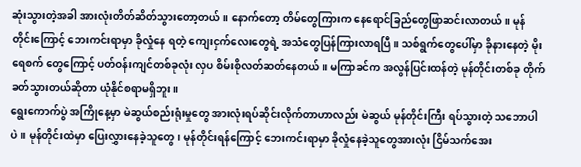ဆုံးသွားတဲ့အခါ အားလုံးတိတ်ဆိတ်သွားတော့တယ်။ နောက်တော့ တိမ်တွေကြားက နေရောင်ခြည်တွေဖြာဆင်းလာတယ်။ မုန်တိုင်းကြောင့် ဘေးကင်းရာမှာ ခိုလှုံနေ ရတဲ့ ကျေးငှက်လေးတွေရဲ့ အသံတွေပြန်ကြားလာရပြီ။ သစ်ရွက်တွေပေါ်မှာ ခိုနားနေတဲ့ မိုးရေစက် တွေကြောင့် ပတ်ဝန်းကျင်တစ်ခုလုံး လှပ စိမ်းစိုလတ်ဆတ်နေတယ်။ မကြာခင်က အလွန်ပြင်းထန်တဲ့ မုန်တိုင်းတစ်ခု တိုက်ခတ်သွားတယ်ဆိုတာ ယုံနိုင်စရာမရှိဘူး။
ရွေးကောက်ပွဲ အကြိုနေ့မှာ မဲဆွယ်စည်းရုံးမှုတွေ အားလုံးရပ်ဆိုင်းလိုက်တာဟာလည်း မဲဆွယ် မုန်တိုင်းကြီး ရပ်သွားတဲ့ သဘောပါပဲ။ မုန်တိုင်းထဲမှာ ပြေးလွှားနေခဲ့သူတွေ၊ မုန်တိုင်းရန်ကြောင့် ဘေးကင်းရာမှာ ခိုလှုံနေခဲ့သူတွေအားလုံး ငြိမ်သက်အေး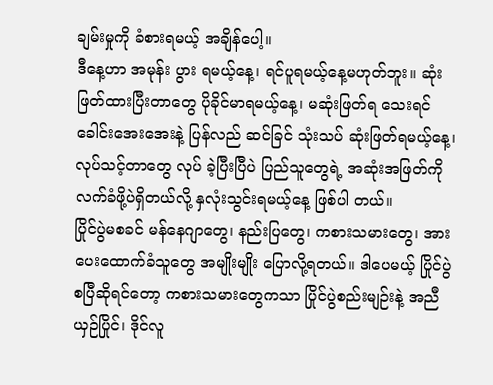ချမ်းမှုကို ခံစားရမယ့် အချိန်ပေါ့။
ဒီနေ့ဟာ အမုန်း ပွား ရမယ့်နေ့၊ ရင်ပူရမယ့်နေ့မဟုတ်ဘူး။ ဆုံးဖြတ်ထားပြီးတာတွေ ပိုခိုင်မာရမယ့်နေ့၊ မဆုံးဖြတ်ရ သေးရင် ခေါင်းအေးအေးနဲ့ ပြန်လည် ဆင်ခြင် သုံးသပ် ဆုံးဖြတ်ရမယ့်နေ့၊ လုပ်သင့်တာတွေ လုပ် ခဲ့ပြီးပြီပဲ ပြည်သူတွေရဲ့ အဆုံးအဖြတ်ကို လက်ခံဖို့ပဲရှိတယ်လို့ နှလုံးသွင်းရမယ့်နေ့ ဖြစ်ပါ တယ်။
ပြိုင်ပွဲမစခင် မန်နေဂျာတွေ၊ နည်းပြတွေ၊ ကစားသမားတွေ၊ အားပေးထောက်ခံသူတွေ အမျိုးမျိုး ပြောလို့ရတယ်။ ဒါပေမယ့် ပြိုင်ပွဲစပြီဆိုရင်တော့ ကစားသမားတွေကသာ ပြိုင်ပွဲစည်းမျဉ်းနဲ့ အညီ ယှဉ်ပြိုင်၊ ဒိုင်လူ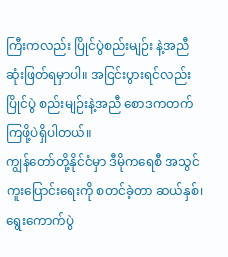ကြီးကလည်း ပြိုင်ပွဲစည်းမျဉ်း နဲ့အညီဆုံးဖြတ်ရမှာပါ။ အငြင်းပွားရင်လည်း ပြိုင်ပွဲ စည်းမျဉ်းနဲ့အညီ စောဒကတက်ကြဖို့ပဲရှိပါတယ်။
ကျွန်တော်တို့နိုင်ငံမှာ ဒီမိုကရေစီ အသွင်ကူးပြောင်းရေးကို စတင်ခဲ့တာ ဆယ်နှစ်၊ ရွေးကောက်ပွဲ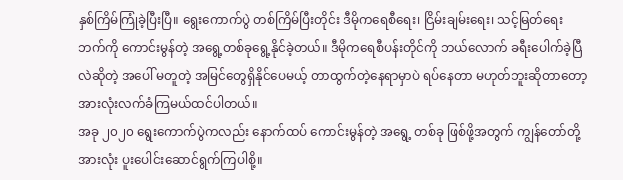နှစ်ကြိမ်ကြုံခဲ့ပြီးပြီ။ ရွေးကောက်ပွဲ တစ်ကြိမ်ပြီးတိုင်း ဒီမိုကရေစီရေး၊ ငြိမ်းချမ်းရေး၊ သင့်မြတ်ရေး ဘက်ကို ကောင်းမွန်တဲ့ အရွေ့တစ်ခုရွေ့နိုင်ခဲ့တယ်။ ဒီမိုကရေစီပန်းတိုင်ကို ဘယ်လောက် ခရီးပေါက်ခဲ့ပြီလဲဆိုတဲ့ အပေါ် မတူတဲ့ အမြင်တွေရှိနိုင်ပေမယ့် တာထွက်တဲ့နေရာမှာပဲ ရပ်နေတာ မဟုတ်ဘူးဆိုတာတော့ အားလုံးလက်ခံကြမယ်ထင်ပါတယ်။
အခု ၂၀၂၀ ရွေးကောက်ပွဲကလည်း နောက်ထပ် ကောင်းမွန်တဲ့ အရွေ့ တစ်ခု ဖြစ်ဖို့အတွက် ကျွန်တော်တို့ အားလုံး ပူးပေါင်းဆောင်ရွက်ကြပါစို့။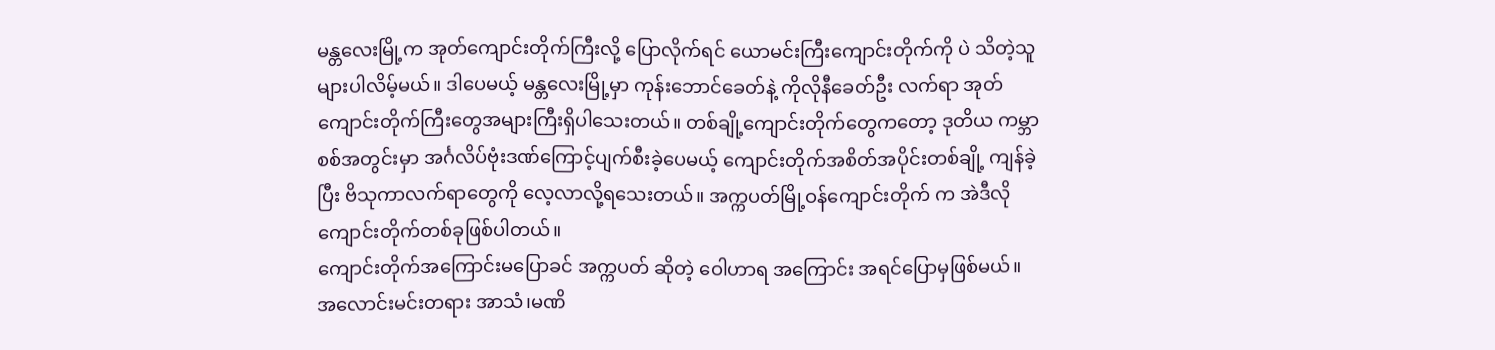မန္တလေးမြို့က အုတ်ကျောင်းတိုက်ကြီးလို့ ပြောလိုက်ရင် ယောမင်းကြီးကျောင်းတိုက်ကို ပဲ သိတဲ့သူများပါလိမ့်မယ်။ ဒါပေမယ့် မန္တလေးမြို့မှာ ကုန်းဘောင်ခေတ်နဲ့ ကိုလိုနီခေတ်ဦး လက်ရာ အုတ်ကျောင်းတိုက်ကြီးတွေအများကြီးရှိပါသေးတယ်။ တစ်ချို့ကျောင်းတိုက်တွေကတော့ ဒုတိယ ကမ္ဘာစစ်အတွင်းမှာ အင်္ဂလိပ်ဗုံးဒဏ်ကြောင့်ပျက်စီးခဲ့ပေမယ့် ကျောင်းတိုက်အစိတ်အပိုင်းတစ်ချို့ ကျန်ခဲ့ပြီး ဗိသုကာလက်ရာတွေကို လေ့လာလို့ရသေးတယ်။ အက္ကပတ်မြို့ဝန်ကျောင်းတိုက် က အဲဒီလို ကျောင်းတိုက်တစ်ခုဖြစ်ပါတယ်။
ကျောင်းတိုက်အကြောင်းမပြောခင် အက္ကပတ် ဆိုတဲ့ ဝေါဟာရ အကြောင်း အရင်ပြောမှဖြစ်မယ်။ အလောင်းမင်းတရား အာသံ၊မဏိ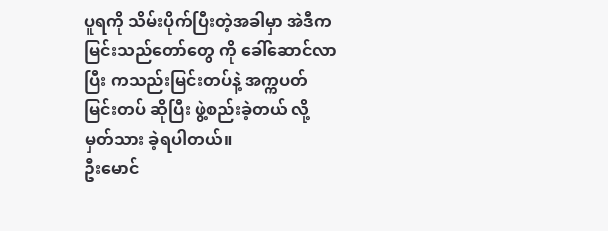ပူရကို သိမ်းပိုက်ပြီးတဲ့အခါမှာ အဲဒီက မြင်းသည်တော်တွေ ကို ခေါ်ဆောင်လာပြီး ကသည်းမြင်းတပ်နဲ့ အက္ကပတ်မြင်းတပ် ဆိုပြီး ဖွဲ့စည်းခဲ့တယ် လို့ မှတ်သား ခဲ့ရပါတယ်။
ဦးမောင်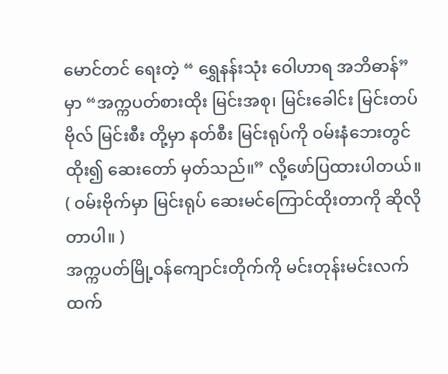မောင်တင် ရေးတဲ့ “ ရွှေနန်းသုံး ဝေါဟာရ အဘိဓာန်” မှာ “အက္ကပတ်စားထိုး မြင်းအစု၊ မြင်းခေါင်း မြင်းတပ်ဗိုလ် မြင်းစီး တို့မှာ နတ်စီး မြင်းရုပ်ကို ဝမ်းနံဘေးတွင်ထိုး၍ ဆေးတော် မှတ်သည်။” လို့ဖော်ပြထားပါတယ်။ ( ဝမ်းဗိုက်မှာ မြင်းရုပ် ဆေးမင်ကြောင်ထိုးတာကို ဆိုလိုတာပါ။ )
အက္ကပတ်မြို့ဝန်ကျောင်းတိုက်ကို မင်းတုန်းမင်းလက်ထက်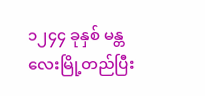၁၂၄၄ ခုနှစ် မန္တလေးမြို့တည်ပြီး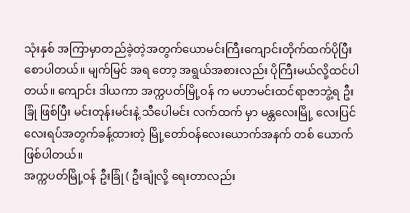သုံးနှစ် အကြာမှာတည်ခဲ့တဲ့အတွက်ယောမင်းကြီးကျောင်းတိုက်ထက်ပိုပြီးစောပါတယ်။ မျက်မြင် အရ တော့ အရွယ်အစားလည်း ပိုကြီးမယ်လို့ထင်ပါတယ်။ ကျောင်း ဒါယကာ အက္ကပတ်မြို့ဝန် က မဟာမင်းထင်ရာဇာဘွဲ့ရ ဦးခြုံ ဖြစ်ပြီး မင်းတုန်းမင်းနဲ့ သီပေါမင်း လက်ထက် မှာ မန္တလေးမြို့ လေးပြင်လေးရပ်အတွက်ခန့်ထားတဲ့ မြို့တော်ဝန်လေးယောက်အနက် တစ် ယောက်ဖြစ်ပါတယ်။
အက္ကပတ်မြို့ဝန် ဦးခြုံ ( ဦးချုံလို့ ရေးတာလည်း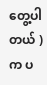တွေ့ပါတယ် ) က ပ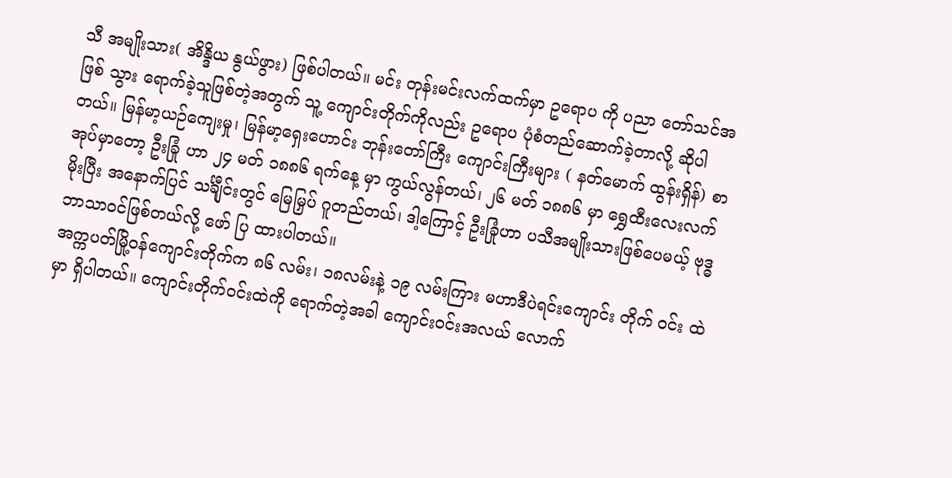သီ အမျိုးသား( အိန္ဒိယ နွယ်ဖွား) ဖြစ်ပါတယ်။ မင်း တုန်းမင်းလက်ထက်မှာ ဥရောပ ကို ပညာ တော်သင်အဖြစ် သွား ရောက်ခဲ့သူဖြစ်တဲ့အတွက် သူ့ ကျောင်းတိုက်ကိုလည်း ဥရောပ ပုံစံတည်ဆောက်ခဲ့တာလို့ ဆိုပါ တယ်။ မြန်မာ့ယဉ်ကျေးမှု၊ မြန်မာ့ရှေးဟောင်း ဘုန်းတော်ကြီး ကျောင်းကြီးများ ( နတ်မောက် ထွန်းရှိန်) စာအုပ်မှာတော့ ဦးခြုံ ဟာ ၂၄ မတ် ၁၈၈၆ ရက်နေ့ မှာ ကွယ်လွန်တယ်၊ ၂၆ မတ် ၁၈၈၆ မှာ ရွှေထီးလေးလက်မိုးပြီး အနောက်ပြင် သင်္ချီုင်းတွင် မြေမြှပ် ဂူတည်တယ်၊ ဒါ့ကြောင့် ဦးခြုံဟာ ပသီအမျိုးသားဖြစ်ပေမယ့် ဗုဒ္ဓဘာသာဝင်ဖြစ်တယ်လို့ ဖော် ပြ ထားပါတယ်။
အက္ကပတ်မြို့ဝန်ကျောင်းတိုက်က ၈၆ လမ်း၊ ၁၈လမ်းနဲ့ ၁၉ လမ်းကြား မဟာဒီပဲရင်းကျောင်း တိုက် ဝင်း ထဲမှာ ရှိပါတယ်။ ကျောင်းတိုက်ဝင်းထဲကို ရောက်တဲ့အခါ ကျောင်းဝင်းအလယ် လောက်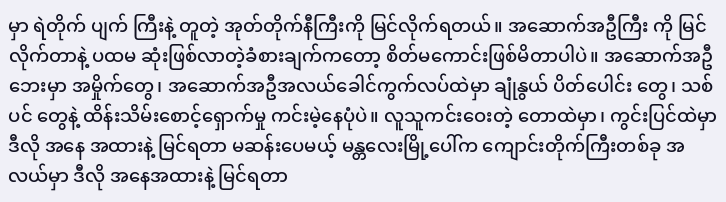မှာ ရဲတိုက် ပျက် ကြီးနဲ့ တူတဲ့ အုတ်တိုက်နီကြီးကို မြင်လိုက်ရတယ်။ အဆောက်အဦကြီး ကို မြင်လိုက်တာနဲ့ ပထမ ဆုံးဖြစ်လာတဲ့ခံစားချက်ကတော့ စိတ်မကောင်းဖြစ်မိတာပါပဲ။ အဆောက်အဦ ဘေးမှာ အမှိုက်တွေ၊ အဆောက်အဦအလယ်ခေါင်ကွက်လပ်ထဲမှာ ချုံနွယ် ပိတ်ပေါင်း တွေ၊ သစ်ပင် တွေနဲ့ ထိန်းသိမ်းစောင့်ရှောက်မှု ကင်းမဲ့နေပုံပဲ။ လူသူကင်းဝေးတဲ့ တောထဲမှာ၊ ကွင်းပြင်ထဲမှာ ဒီလို အနေ အထားနဲ့ မြင်ရတာ မဆန်းပေမယ့် မန္တလေးမြို့ပေါ်က ကျောင်းတိုက်ကြီးတစ်ခု အလယ်မှာ ဒီလို အနေအထားနဲ့ မြင်ရတာ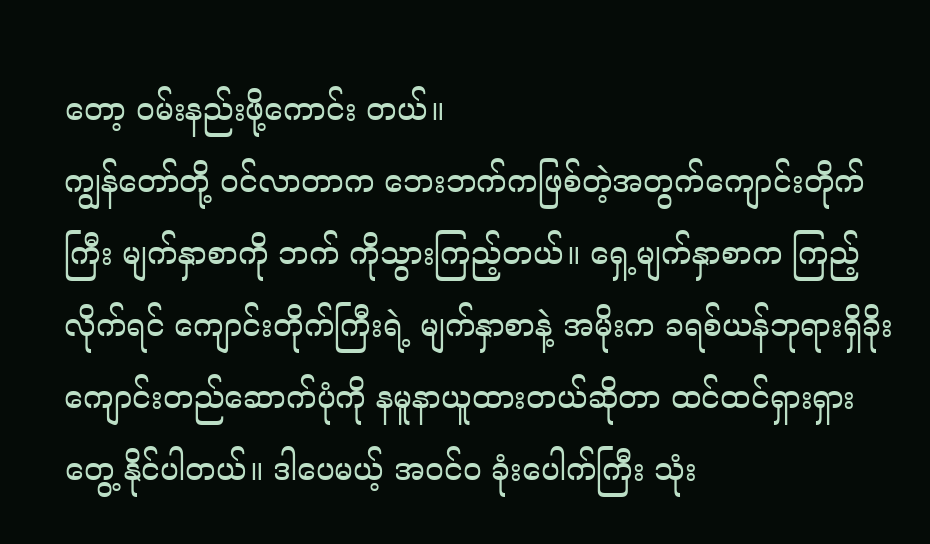တော့ ဝမ်းနည်းဖို့ကောင်း တယ်။
ကျွန်တော်တို့ ဝင်လာတာက ဘေးဘက်ကဖြစ်တဲ့အတွက်ကျောင်းတိုက်ကြီး မျက်နှာစာကို ဘက် ကိုသွားကြည့်တယ်။ ရှေ့မျက်နှာစာက ကြည့်လိုက်ရင် ကျောင်းတိုက်ကြီးရဲ့ မျက်နှာစာနဲ့ အမိုးက ခရစ်ယန်ဘုရားရှိခိုးကျောင်းတည်ဆောက်ပုံကို နမူနာယူထားတယ်ဆိုတာ ထင်ထင်ရှားရှား တွေ့ နိုင်ပါတယ်။ ဒါပေမယ့် အဝင်၀ ခုံးပေါက်ကြီး သုံး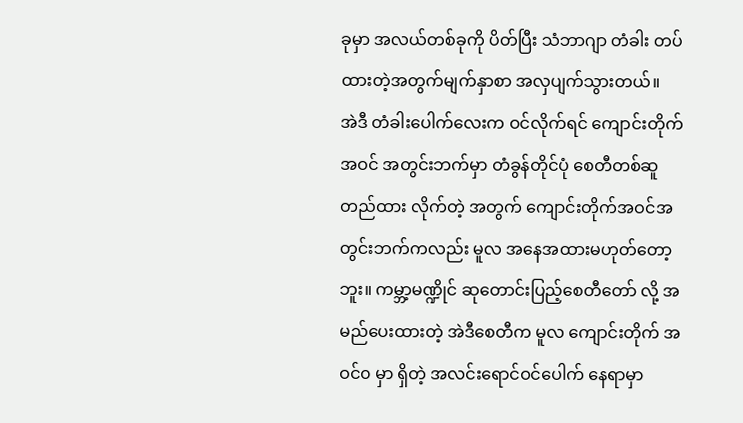ခုမှာ အလယ်တစ်ခုကို ပိတ်ပြီး သံဘာဂျာ တံခါး တပ်ထားတဲ့အတွက်မျက်နှာစာ အလှပျက်သွားတယ်။
အဲဒီ တံခါးပေါက်လေးက ဝင်လိုက်ရင် ကျောင်းတိုက်အဝင် အတွင်းဘက်မှာ တံခွန်တိုင်ပုံ စေတီတစ်ဆူတည်ထား လိုက်တဲ့ အတွက် ကျောင်းတိုက်အဝင်အတွင်းဘက်ကလည်း မူလ အနေအထားမဟုတ်တော့ဘူး။ ကမ္ဘာ့မဏ္ဍိုင် ဆုတောင်းပြည့်စေတီတော် လို့ အမည်ပေးထားတဲ့ အဲဒီစေတီက မူလ ကျောင်းတိုက် အဝင်၀ မှာ ရှိတဲ့ အလင်းရောင်ဝင်ပေါက် နေရာမှာ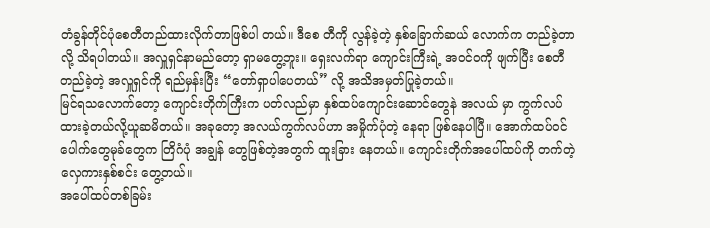တံခွန်တိုင်ပုံစေတီတည်ထားလိုက်တာဖြစ်ပါ တယ်။ ဒီစေ တီကို လွန်ခဲ့တဲ့ နှစ်ခြောက်ဆယ် လောက်က တည်ခဲ့တာလို့ သိရပါတယ်။ အလှူရှင်နာမည်တော့ ရှာမတွေ့ဘူး။ ရှေးလက်ရာ ကျောင်းကြီးရဲ့ အဝင်ဝကို ဖျက်ပြီး စေတီတည်ခဲ့တဲ့ အလှူရှင်ကို ရည်မှန်းပြီး “တော်ရှာပါပေတယ်” လို့ အသိအမှတ်ပြုခဲ့တယ်။
မြင်ရသလောက်တော့ ကျောင်းတိုက်ကြီးက ပတ်လည်မှာ နှစ်ထပ်ကျောင်းဆောင်တွေနဲ အလယ် မှာ ကွက်လပ်ထားခဲ့တယ်လို့ယူဆမိတယ်။ အခုတော့ အလယ်ကွက်လပ်ဟာ အမှိုက်ပုံတဲ့ နေရာ ဖြစ်နေပါပြီ။ အောက်ထပ်ဝင်ပေါက်တွေမုခ်တွေက တြိဂံပုံ အချွန် တွေဖြစ်တဲ့အတွက် ထူးခြား နေတယ်။ ကျောင်းတိုက်အပေါ်ထပ်ကို တက်တဲ့ လှေကားနှစ်စင်း တွေ့တယ်။
အပေါ်ထပ်တစ်ခြမ်း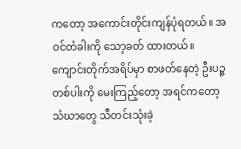ကတော့ အကောင်းတိုင်းကျန်ပုံရတယ်။ အဝင်တံခါးကို သော့ခတ် ထားတယ်။ ကျောင်းတိုက်အရိပ်မှာ စာဖတ်နေတဲ့ ဦးပဉ္ဇတစ်ပါးကို မေးကြည့်တော့ အရင်ကတော့ သံဃာတွေ သီတင်းသုံးခဲ့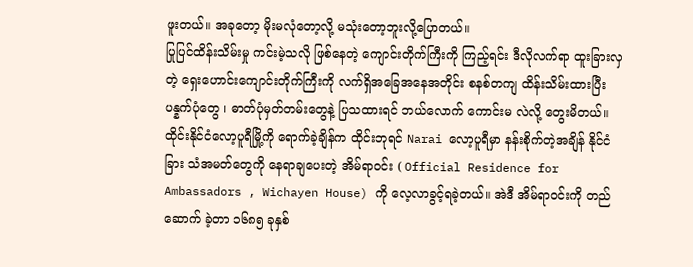ဖူးတယ်။ အခုတော့ မိုးမလုံတော့လို့ မသုံးတော့ဘူးလို့ပြောတယ်။
ပြုပြင်ထိန်းသိမ်းမှု ကင်းမဲ့သလို ဖြစ်နေတဲ့ ကျောင်းတိုက်ကြီးကို ကြည့်ရင်း ဒီလိုလက်ရာ ထူးခြားလှတဲ့ ရှေးဟောင်းကျောင်းတိုက်ကြီးကို လက်ရှိအခြေအနေအတိုင်း စနစ်တကျ ထိန်းသိမ်းထားပြီး ပန္နက်ပုံတွေ ၊ ဓာတ်ပုံမှတ်တမ်းတွေနဲ့ ပြသထားရင် ဘယ်လောက် ကောင်းမ လဲလို့ တွေးမိတယ်။
ထိုင်းနိုင်ငံလော့ပူရီမြို့ကို ရောက်ခဲ့ချိန်က ထိုင်းဘုရင် Narai လော့ပူရီမှာ နန်းစိုက်တဲ့အချိန် နိုင်ငံခြား သံအမတ်တွေကို နေရာချပေးတဲ့ အိမ်ရာဝင်း ( Official Residence for Ambassadors , Wichayen House) ကို လေ့လာခွင့်ရခဲ့တယ်။ အဲဒီ အိမ်ရာဝင်းကို တည်ဆောက် ခဲ့တာ ၁၆၈၅ ခုနှစ်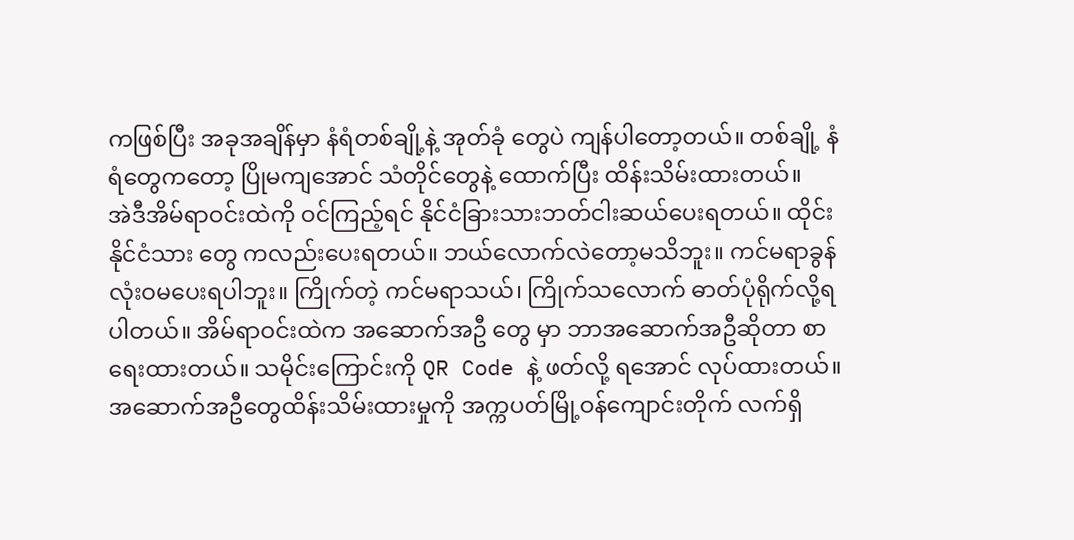ကဖြစ်ပြီး အခုအချိန်မှာ နံရံတစ်ချို့နဲ့ အုတ်ခုံ တွေပဲ ကျန်ပါတော့တယ်။ တစ်ချို့ နံရံတွေကတော့ ပြိုမကျအောင် သံတိုင်တွေနဲ့ ထောက်ပြီး ထိန်းသိမ်းထားတယ်။
အဲဒီအိမ်ရာဝင်းထဲကို ဝင်ကြည့်ရင် နိုင်ငံခြားသားဘတ်ငါးဆယ်ပေးရတယ်။ ထိုင်းနိုင်ငံသား တွေ ကလည်းပေးရတယ်။ ဘယ်လောက်လဲတော့မသိဘူး။ ကင်မရာခွန် လုံးဝမပေးရပါဘူး။ ကြိုက်တဲ့ ကင်မရာသယ်၊ ကြိုက်သလောက် ဓာတ်ပုံရိုက်လို့ရပါတယ်။ အိမ်ရာဝင်းထဲက အဆောက်အဦ တွေ မှာ ဘာအဆောက်အဦဆိုတာ စာရေးထားတယ်။ သမိုင်းကြောင်းကို QR Code နဲ့ ဖတ်လို့ ရအောင် လုပ်ထားတယ်။ အဆောက်အဦတွေထိန်းသိမ်းထားမှုကို အက္ကပတ်မြို့ဝန်ကျောင်းတိုက် လက်ရှိ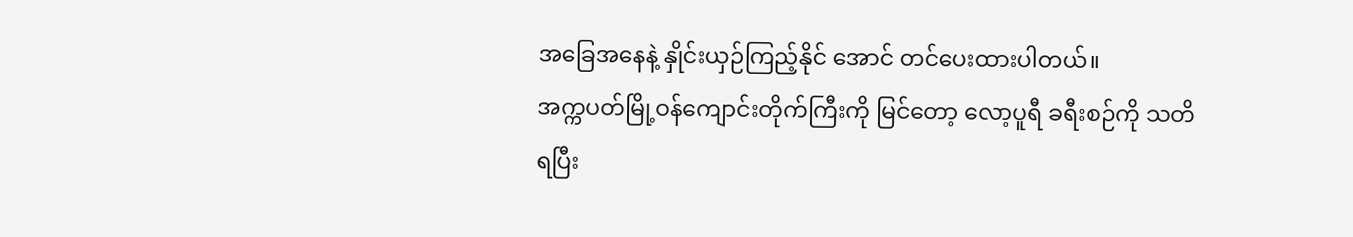အခြေအနေနဲ့ နှိုင်းယှဉ်ကြည့်နိုင် အောင် တင်ပေးထားပါတယ်။
အက္ကပတ်မြို့ဝန်ကျောင်းတိုက်ကြီးကို မြင်တော့ လော့ပူရီ ခရီးစဉ်ကို သတိရပြီး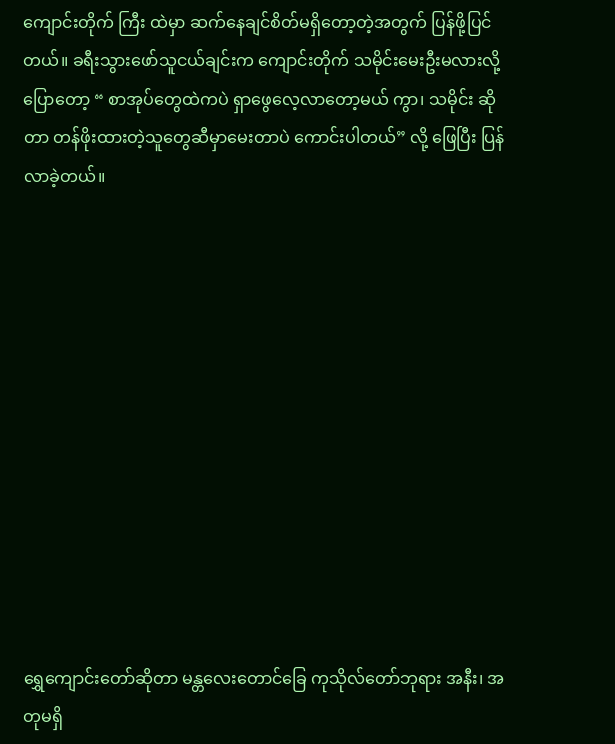ကျောင်းတိုက် ကြီး ထဲမှာ ဆက်နေချင်စိတ်မရှိတော့တဲ့အတွက် ပြန်ဖို့ပြင်တယ်။ ခရီးသွားဖော်သူငယ်ချင်းက ကျောင်းတိုက် သမိုင်းမေးဦးမလားလို့ ပြောတော့ “ စာအုပ်တွေထဲကပဲ ရှာဖွေလေ့လာတော့မယ် ကွာ၊ သမိုင်း ဆိုတာ တန်ဖိုးထားတဲ့သူတွေဆီမှာမေးတာပဲ ကောင်းပါတယ်” လို့ ဖြေပြီး ပြန်လာခဲ့တယ်။












ရွှေကျောင်းတော်ဆိုတာ မန္တလေးတောင်ခြေ ကုသိုလ်တော်ဘုရား အနီး၊ အတုမရှိ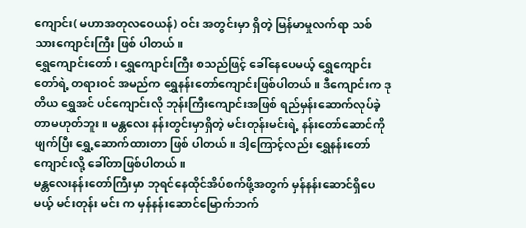ကျောင်း( မဟာအတုလဝေယန်) ဝင်း အတွင်းမှာ ရှိတဲ့ မြန်မာမှုလက်ရာ သစ်သားကျောင်းကြီး ဖြစ် ပါတယ်။
ရွှေကျောင်းတော်၊ ရွှေကျောင်းကြီး စသည်ဖြင့် ခေါ်နေပေမယ့် ရွှေကျောင်းတော်ရဲ့ တရားဝင် အမည်က ရွှေနန်းတော်ကျောင်းဖြစ်ပါတယ်။ ဒီကျောင်းက ဒုတိယ ရွှေအင် ပင်ကျောင်းလို ဘုန်းကြီးကျောင်းအဖြစ် ရည်မှန်းဆောက်လုပ်ခဲ့တာမဟုတ်ဘူး။ မန္တလေး နန်းတွင်းမှာရှိတဲ့ မင်းတုန်းမင်းရဲ့ နန်းတော်ဆောင်ကို ဖျက်ပြီး ရွှေ့ဆောက်ထားတာ ဖြစ် ပါတယ်။ ဒါ့ကြောင့်လည်း ရွှေနန်းတော်ကျောင်းလို့ ခေါ်တာဖြစ်ပါတယ်။
မန္တလေးနန်းတော်ကြီးမှာ ဘုရင်နေထိုင်အိပ်စက်ဖို့အတွက် မှန်နန်းဆောင်ရှိပေမယ့် မင်းတုန်း မင်း က မှန်နန်းဆောင်မြောက်ဘက်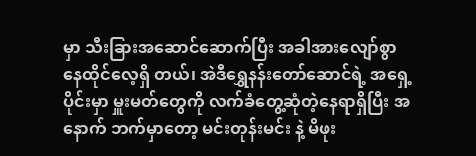မှာ သီးခြားအဆောင်ဆောက်ပြီး အခါအားလျော်စွာနေထိုင်လေ့ရှိ တယ်၊ အဲဒီရွှေနန်းတော်ဆောင်ရဲ့ အရှေ့ပိုင်းမှာ မှူးမတ်တွေကို လက်ခံတွေ့ဆုံတဲ့နေရာရှိပြီး အနောက် ဘက်မှာတော့ မင်းတုန်းမင်း နဲ့ မိဖုး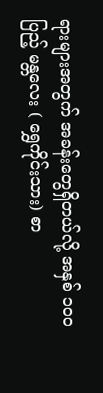ရားများအတွက် အခန်းတွေရှိတယ်လို့ အနှစ် ၁၀၀ ပြည့် မန္တလေး ( ရွှေကိုင်းသား) စာ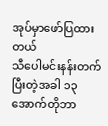အုပ်မှာဖော်ပြထားတယ်
သီပေါမင်းနန်းတက်ပြီးတဲ့အခါ ၁၃ အောက်တိုဘာ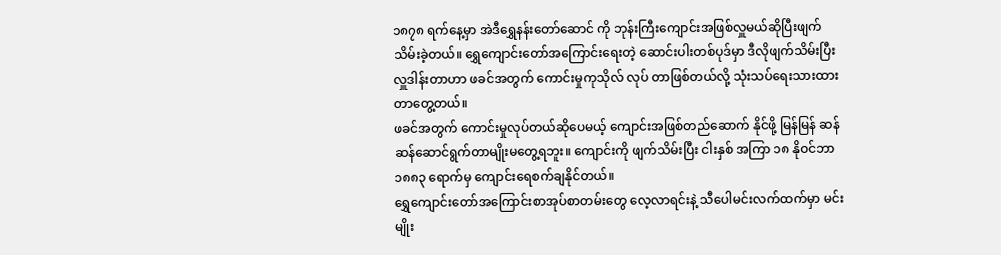၁၈၇၈ ရက်နေ့မှာ အဲဒီရွှေနန်းတော်ဆောင် ကို ဘုန်းကြီးကျောင်းအဖြစ်လှူမယ်ဆိုပြီးဖျက်သိမ်းခဲ့တယ်။ ရွှေကျောင်းတော်အကြောင်းရေးတဲ့ ဆောင်းပါးတစ်ပုဒ်မှာ ဒီလိုဖျက်သိမ်းပြီးလှူဒါန်းတာဟာ ဖခင်အတွက် ကောင်းမှုကုသိုလ် လုပ် တာဖြစ်တယ်လို့ သုံးသပ်ရေးသားထားတာတွေ့တယ်။
ဖခင်အတွက် ကောင်းမှုလုပ်တယ်ဆိုပေမယ့် ကျောင်းအဖြစ်တည်ဆောက် နိုင်ဖို့ မြန်မြန် ဆန်ဆန်ဆောင်ရွက်တာမျိုးမတွေ့ရဘူး။ ကျောင်းကို ဖျက်သိမ်းပြီး ငါးနှစ် အကြာ ၁၈ နိုဝင်ဘာ ၁၈၈၃ ရောက်မှ ကျောင်းရေစက်ချနိုင်တယ်။
ရွှေကျောင်းတော်အကြောင်းစာအုပ်စာတမ်းတွေ လေ့လာရင်းနဲ့ သီပေါမင်းလက်ထက်မှာ မင်းမျိုး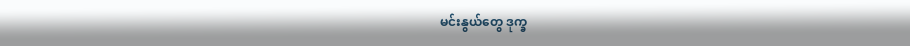မင်းနွယ်တွေ ဒုက္ခ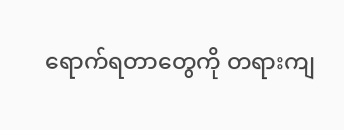ရောက်ရတာတွေကို တရားကျ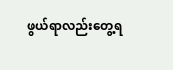ဖွယ်ရာလည်းတွေ့ရ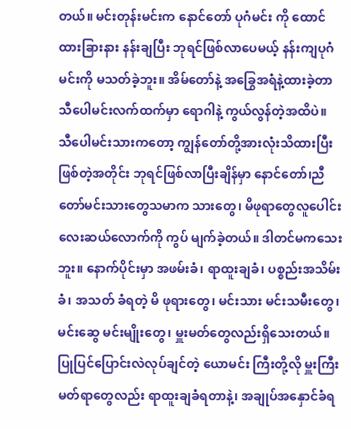တယ်။ မင်းတုန်းမင်းက နောင်တော် ပုဂံမင်း ကို ထောင်ထားခြားနား နန်းချပြီး ဘုရင်ဖြစ်လာပေမယ့် နန်းကျပုဂံမင်းကို မသတ်ခဲ့ဘူး။ အိမ်တော်နဲ့ အခြွေအရံနဲ့ထားခဲ့တာ သီပေါမင်းလက်ထက်မှာ ရောဂါနဲ့ ကွယ်လွန်တဲ့အထိပဲ။
သီပေါမင်းသားကတော့ ကျွန်တော်တို့အားလုံးသိထားပြီးဖြစ်တဲ့အတိုင်း ဘုရင်ဖြစ်လာပြီးချိန်မှာ နောင်တော်၊ညီတော်မင်းသားတွေသမာက သားတွေ၊ မိဖုရာတွေလူပေါင်းလေးဆယ်လောက်ကို ကွပ် မျက်ခဲ့တယ်။ ဒါတင်မကသေးဘူး။ နောက်ပိုင်းမှာ အဖမ်းခံ၊ ရာထူးချခံ၊ ပစ္စည်းအသိမ်းခံ၊ အသတ် ခံရတဲ့ မိ ဖုရားတွေ၊ မင်းသား မင်းသမီးတွေ၊ မင်းဆွေ မင်းမျိုးတွေ၊ မှူးမတ်တွေလည်းရှိသေးတယ်။ ပြုပြင်ပြောင်းလဲလုပ်ချင်တဲ့ ယောမင်း ကြီးတို့လို မှူးကြီးမတ်ရာတွေလည်း ရာထူးချခံရတာနဲ့၊ အချုပ်အနှောင်ခံရ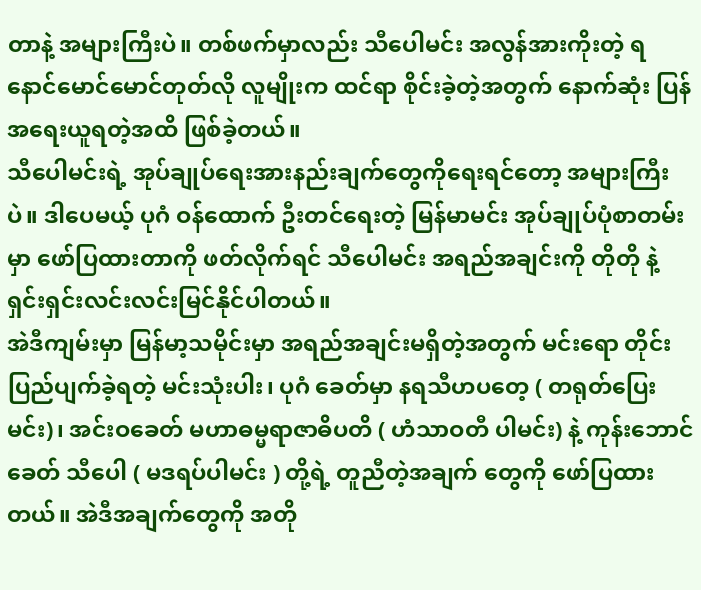တာနဲ့ အများကြီးပဲ။ တစ်ဖက်မှာလည်း သီပေါမင်း အလွန်အားကိုးတဲ့ ရနောင်မောင်မောင်တုတ်လို လူမျိုးက ထင်ရာ စိုင်းခဲ့တဲ့အတွက် နောက်ဆုံး ပြန်အရေးယူရတဲ့အထိ ဖြစ်ခဲ့တယ်။
သီပေါမင်းရဲ့ အုပ်ချုပ်ရေးအားနည်းချက်တွေကိုရေးရင်တော့ အများကြီးပဲ။ ဒါပေမယ့် ပုဂံ ဝန်ထောက် ဦးတင်ရေးတဲ့ မြန်မာမင်း အုပ်ချုပ်ပုံစာတမ်းမှာ ဖော်ပြထားတာကို ဖတ်လိုက်ရင် သီပေါမင်း အရည်အချင်းကို တိုတို နဲ့ ရှင်းရှင်းလင်းလင်းမြင်နိုင်ပါတယ်။
အဲဒီကျမ်းမှာ မြန်မာ့သမိုင်းမှာ အရည်အချင်းမရှိတဲ့အတွက် မင်းရော တိုင်းပြည်ပျက်ခဲ့ရတဲ့ မင်းသုံးပါး၊ ပုဂံ ခေတ်မှာ နရသီဟပတေ့ ( တရုတ်ပြေးမင်း)၊ အင်းဝခေတ် မဟာဓမ္မရာဇာဓိပတိ ( ဟံသာဝတီ ပါမင်း) နဲ့ ကုန်းဘောင်ခေတ် သီပေါ ( မဒရပ်ပါမင်း ) တို့ရဲ့ တူညီတဲ့အချက် တွေကို ဖော်ပြထားတယ်။ အဲဒီအချက်တွေကို အတို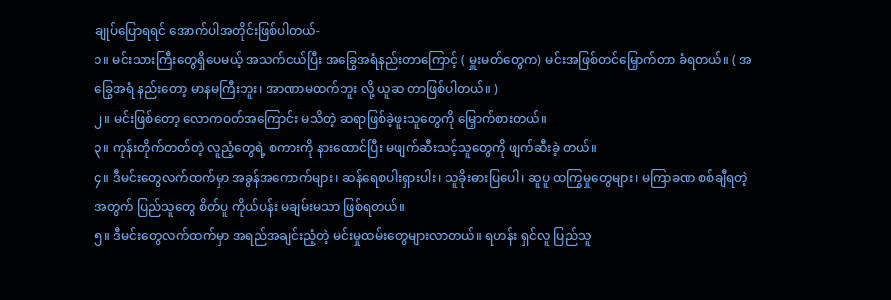ချုပ်ပြောရရင် အောက်ပါအတိုင်းဖြစ်ပါတယ်-
၁။ မင်းသားကြီးတွေရှိပေမယ့် အသက်ငယ်ပြီး အခြွေအရံနည်းတာကြောင့် ( မှူးမတ်တွေက) မင်းအဖြစ်တင်မြှောက်တာ ခံရတယ်။ ( အခြွေအရံ နည်းတော့ မာနမကြီးဘူး၊ အာဏာမထက်ဘူး လို့ ယူဆ တာဖြစ်ပါတယ်။ )
၂။ မင်းဖြစ်တော့ လောကဝတ်အကြောင်း မသိတဲ့ ဆရာဖြစ်ခဲ့ဖူးသူတွေကို မြှောက်စားတယ်။
၃။ ကုန်းတိုက်တတ်တဲ့ လူညံ့တွေရဲ့ စကားကို နားထောင်ပြီး မဖျက်ဆီးသင့်သူတွေကို ဖျက်ဆီးခဲ့ တယ်။
၄။ ဒီမင်းတွေလက်ထက်မှာ အခွန်အကောက်များ၊ ဆန်ရေစပါးရှားပါး၊ သူခိုးဓားပြပေါ၊ ဆူပူ ထကြွမှုတွေများ၊ မကြာခဏ စစ်ချီရတဲ့အတွက် ပြည်သူတွေ စိတ်ပူ ကိုယ်ပန်း မချမ်းမသာ ဖြစ်ရတယ်။
၅။ ဒီမင်းတွေလက်ထက်မှာ အရည်အချင်းညံ့တဲ့ မင်းမှုထမ်းတွေများလာတယ်။ ရဟန်း ရှင်လူ ပြည်သူ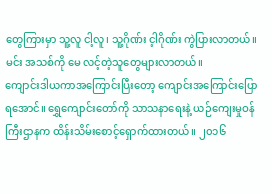တွေကြားမှာ သူ့လူ ငါ့လူ၊ သူ့ဂိုဏ်း င့ါဂိုဏ်း ကွဲပြားလာတယ်။ မင်း အသစ်ကို မေ လင့်တဲ့သူတွေများလာတယ်။
ကျောင်းဒါယကာအကြောင်းပြီးတော့ ကျောင်းအကြောင်းပြောရအောင်။ ရွှေကျောင်းတော်ကို သာသနာရေးနဲ့ ယဉ်ကျေးမှုဝန်ကြီးဌာနက ထိန်းသိမ်းစောင့်ရှောက်ထားတယ်။ ၂၀၁၆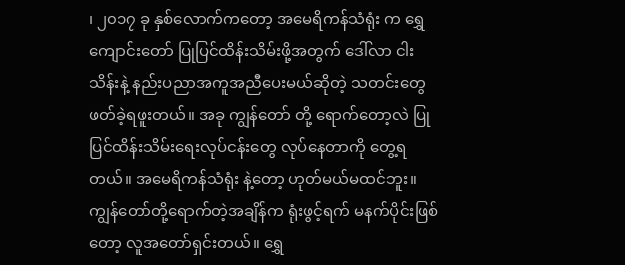၊ ၂၀၁၇ ခု နှစ်လောက်ကတော့ အမေရိကန်သံရုံး က ရွှေကျောင်းတော် ပြုပြင်ထိန်းသိမ်းဖို့အတွက် ဒေါ်လာ ငါးသိန်းနဲ့ နည်းပညာအကူအညီပေးမယ်ဆိုတဲ့ သတင်းတွေဖတ်ခဲ့ရဖူးတယ်။ အခု ကျွန်တော် တို့ ရောက်တော့လဲ ပြုပြင်ထိန်းသိမ်းရေးလုပ်ငန်းတွေ လုပ်နေတာကို တွေ့ရတယ်။ အမေရိကန်သံရုံး နဲ့တော့ ဟုတ်မယ်မထင်ဘူး။
ကျွန်တော်တို့ရောက်တဲ့အချိန်က ရုံးဖွင့်ရက် မနက်ပိုင်းဖြစ်တော့ လူအတော်ရှင်းတယ်။ ရွှေ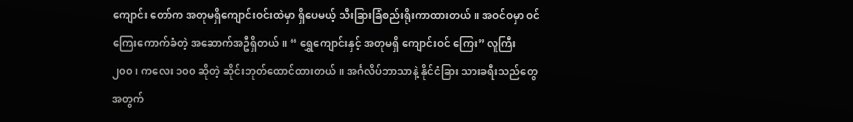ကျောင်း တော်က အတုမရှိကျောင်းဝင်းထဲမှာ ရှိပေမယ့် သီးခြားခြံစည်းရိုးကာထားတယ်။ အဝင်ဝမှာ ဝင်ကြေးကောက်ခံတဲ့ အဆောက်အဦရှိတယ်။ “ ရွှေကျောင်းနှင့် အတုမရှိ ကျောင်းဝင် ကြေး” လူကြီး ၂၀၀၊ ကလေး ၁၀၀ ဆိုတဲ့ ဆိုင်းဘုတ်ထောင်ထားတယ်။ အင်္ဂလိပ်ဘာသာနဲ့ နိုင်ငံခြား သားခရီးသည်တွေအတွက်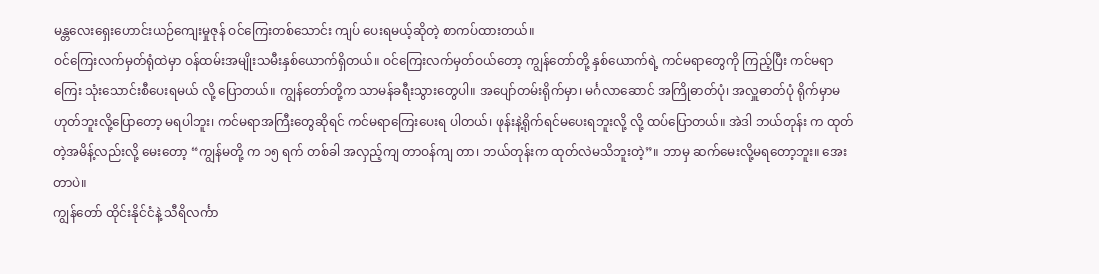မန္တလေးရှေးဟောင်းယဉ်ကျေးမှုဇုန် ဝင်ကြေးတစ်သောင်း ကျပ် ပေးရမယ့်ဆိုတဲ့ စာကပ်ထားတယ်။
ဝင်ကြေးလက်မှတ်ရုံထဲမှာ ဝန်ထမ်းအမျိုးသမီးနှစ်ယောက်ရှိတယ်။ ဝင်ကြေးလက်မှတ်ဝယ်တော့ ကျွန်တော်တို့ နှစ်ယောက်ရဲ့ ကင်မရာတွေကို ကြည့်ပြီး ကင်မရာကြေး သုံးသောင်းစီပေးရမယ် လို့ ပြောတယ်။ ကျွန်တော်တို့က သာမန်ခရီးသွားတွေပါ။ အပျော်တမ်းရိုက်မှာ၊ မင်္ဂလာဆောင် အကြိုဓာတ်ပုံ၊ အလှူဓာတ်ပုံ ရိုက်မှာမဟုတ်ဘူးလို့ပြောတော့ မရပါဘူး၊ ကင်မရာအကြီးတွေဆိုရင် ကင်မရာကြေးပေးရ ပါတယ်၊ ဖုန်းနဲ့ရိုက်ရင်မပေးရဘူးလို့ လို့ ထပ်ပြောတယ်။ အဲဒါ ဘယ်တုန်း က ထုတ်တဲ့အမိန့်လည်းလို့ မေးတော့ “ကျွန်မတို့ က ၁၅ ရက် တစ်ခါ အလှည့်ကျ တာဝန်ကျ တာ၊ ဘယ်တုန်းက ထုတ်လဲမသိဘူးတဲ့”။ ဘာမှ ဆက်မေးလို့မရတော့ဘူး။ အေးတာပဲ။
ကျွန်တော် ထိုင်းနိုင်ငံနဲ့ သီရိလင်္ကာ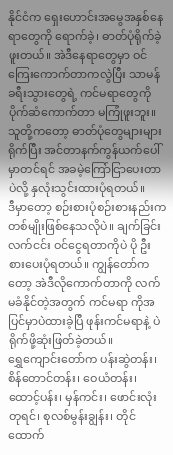နိုင်ငံက ရှေးဟောင်းအမွေအနှစ်နေရာတွေကို ရောက်ခဲ့၊ ဓာတ်ပုံရိုက်ခဲ့ဖူးတယ်။ အဲဒီနေရာတွေမှာ ဝင်ကြေးကောက်တာကလွဲပြီး သာမန်ခရီးသွားတွေရဲ့ ကင်မရာတွေကို ပိုက်ဆံကောက်တာ မကြုံဖူးဘူး။ သူတို့ကတော့ ဓာတ်ပုံတွေများများရိုက်ပြီး အင်တာနက်ကွန်ယက်ပေါ်မှာတင်ရင် အခမဲ့ကြော်ငြာပေးတာပဲလို့ နှလုံးသွင်းထားပုံရတယ်။
ဒီမှာတော့ စဉ်းစားပုံစဉ်းစားနည်းက တစ်မျိုးဖြစ်နေသလိုပဲ။ ချက်ခြင်းလက်ငင်း ဝင်ငွေရတာကိုပဲ ပို ဦးစားပေးပုံရတယ်။ ကျွန်တော်ကတော့ အဲဒီလိုကောက်တာကို လက်မခံနိုင်တဲ့အတွက် ကင်မရာ ကိုအပြင်မှာပဲထားခဲ့ပြီ ဖုန်းကင်မရာနဲ့ ပဲ ရိုက်ဖို့ဆုံးဖြတ်ခဲ့တယ်။
ရွှေကျောင်းတော်က ပန်းဆွဲတန်း၊ စိန်တောင်တန်း၊ ဝေယံတန်း၊ ထောင့်ပန်း၊ မှန်ကင်း၊ ဖောင်းလုံးတုရင်၊ စုလစ်မွန်းချွန်း၊ တိုင်ထောက်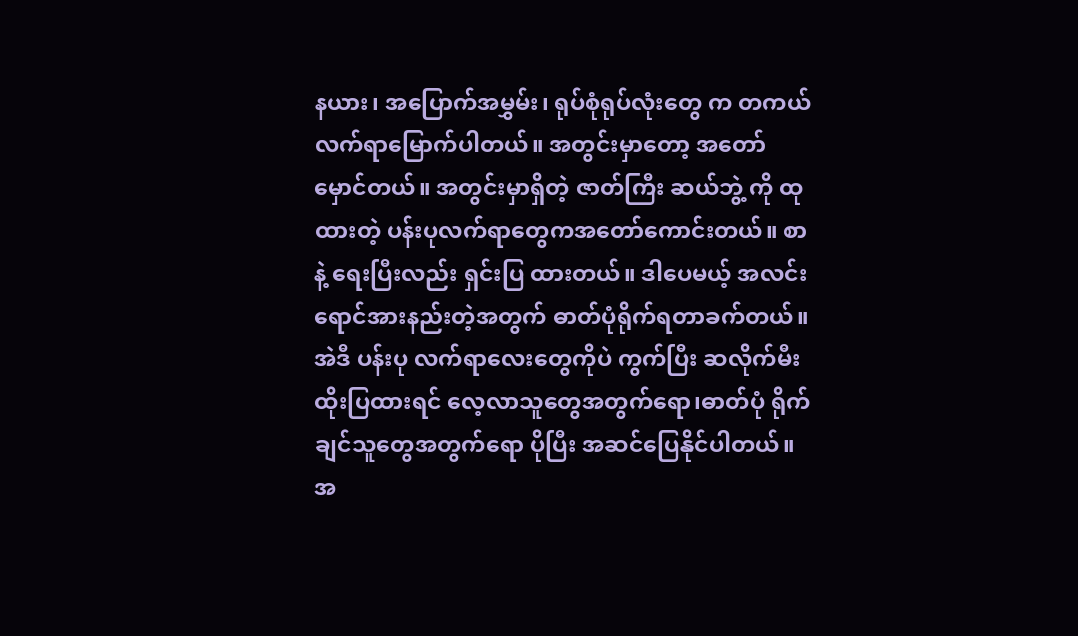နယား၊ အပြောက်အမွှမ်း၊ ရုပ်စုံရုပ်လုံးတွေ က တကယ်လက်ရာမြောက်ပါတယ်။ အတွင်းမှာတော့ အတော်မှောင်တယ်။ အတွင်းမှာရှိတဲ့ ဇာတ်ကြီး ဆယ်ဘွဲ့ ကို ထုထားတဲ့ ပန်းပုလက်ရာတွေကအတော်ကောင်းတယ်။ စာနဲ့ ရေးပြီးလည်း ရှင်းပြ ထားတယ်။ ဒါပေမယ့် အလင်းရောင်အားနည်းတဲ့အတွက် ဓာတ်ပုံရိုက်ရတာခက်တယ်။ အဲဒီ ပန်းပု လက်ရာလေးတွေကိုပဲ ကွက်ပြီး ဆလိုက်မီးထိုးပြထားရင် လေ့လာသူတွေအတွက်ရော၊ဓာတ်ပုံ ရိုက်ချင်သူတွေအတွက်ရော ပိုပြီး အဆင်ပြေနိုင်ပါတယ်။
အ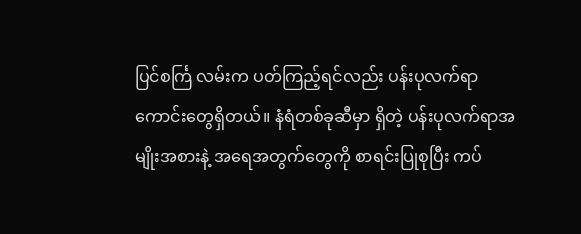ပြင်စင်္ကြ လမ်းက ပတ်ကြည့်ရင်လည်း ပန်းပုလက်ရာကောင်းတွေရှိတယ်။ နံရံတစ်ခုဆီမှာ ရှိတဲ့ ပန်းပုလက်ရာအမျိုးအစားနဲ့ အရေအတွက်တွေကို စာရင်းပြုစုပြီး ကပ်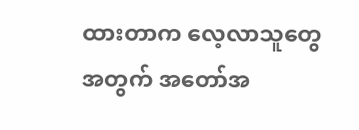ထားတာက လေ့လာသူတွေ အတွက် အတော်အ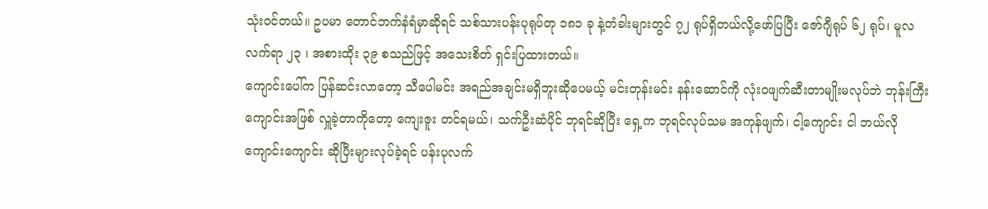သုံးဝင်တယ်။ ဥပမာ တောင်ဘက်နံရံမှာဆိုရင် သစ်သားပန်းပုရုပ်တု ၁၈၁ ခု နဲ့တံခါးများတွင် ၇၂ ရုပ်ရှိတယ်လို့ဖော်ပြပြီး ဇော်ဂျီရုပ် ၆၂ ရုပ်၊ မူလ လက်ရာ ၂၃ ၊ အစားထိုး ၃၉ စသည်ဖြင့် အသေးစိတ် ရှင်းပြထားတယ်။
ကျောင်းပေါ်က ပြန်ဆင်းလာတော့ သီပေါမင်း အရည်အချင်းမရှိဘူးဆိုပေမယ့် မင်းတုန်းမင်း နန်းဆောင်ကို လုံးဝဖျက်ဆီးတာမျိုးမလုပ်ဘဲ ဘုန်းကြီးကျောင်းအဖြစ် လှူခဲ့တာကိုတော့ ကျေးဇူး တင်ရမယ်၊ သက်ဦးဆံပိုင် ဘုရင်ဆိုပြီး ရှေ့က ဘုရင်လုပ်သမ အကုန်ဖျက်၊ ငါ့ကျောင်း ငါ ဘယ်လို ကျောင်းကျောင်း ဆိုပြီးများလုပ်ခဲ့ရင် ပန်းပုလက်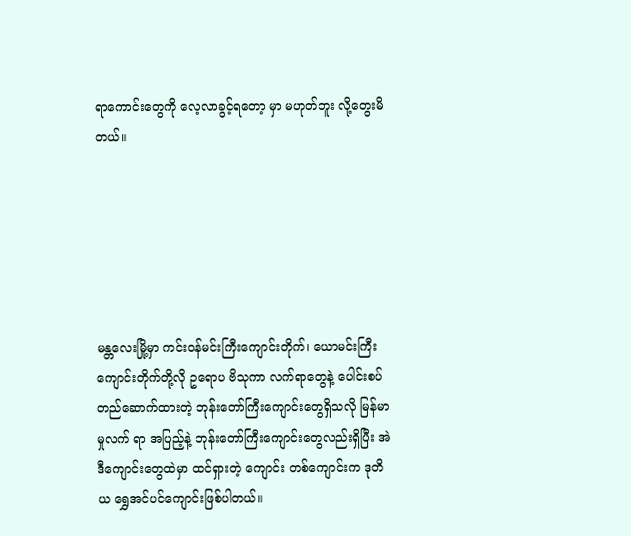ရာကောင်းတွေကို လေ့လာခွင့်ရတော့ မှာ မဟုတ်ဘူး လို့တွေးမိတယ်။






မန္တလေးမြို့မှာ ကင်းဝန်မင်းကြီးကျောင်းတိုက်၊ ယောမင်းကြီး ကျောင်းတိုက်တို့လို ဥရောပ ဗိသုကာ လက်ရာတွေနဲ့ ပေါင်းစပ်တည်ဆောက်ထားတဲ့ ဘုန်းတော်ကြီးကျောင်းတွေရှိသလို မြန်မာမှုလက် ရာ အပြည့်နဲ့ ဘုန်းတော်ကြီးကျောင်းတွေလည်းရှိပြီး အဲဒီကျောင်းတွေထဲမှာ ထင်ရှားတဲ့ ကျောင်း တစ်ကျောင်းက ဒုတိယ ရွှေအင်ပင်ကျောင်းဖြစ်ပါတယ်။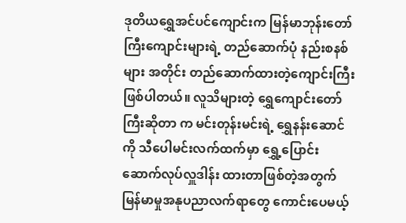ဒုတိယရွှေအင်ပင်ကျောင်းက မြန်မာဘုန်းတော်ကြီးကျောင်းများရဲ့ တည်ဆောက်ပုံ နည်းစနစ်များ အတိုင်း တည်ဆောက်ထားတဲ့ကျောင်းကြီးဖြစ်ပါတယ်။ လူသိများတဲ့ ရွှေကျောင်းတော်ကြီးဆိုတာ က မင်းတုန်းမင်းရဲ့ ရွှေနန်းဆောင်ကို သီပေါမင်းလက်ထက်မှာ ရွှေ့ပြောင်းဆောက်လုပ်လှူဒါန်း ထားတာဖြစ်တဲ့အတွက် မြန်မာမှုအနုပညာလက်ရာတွေ ကောင်းပေမယ့်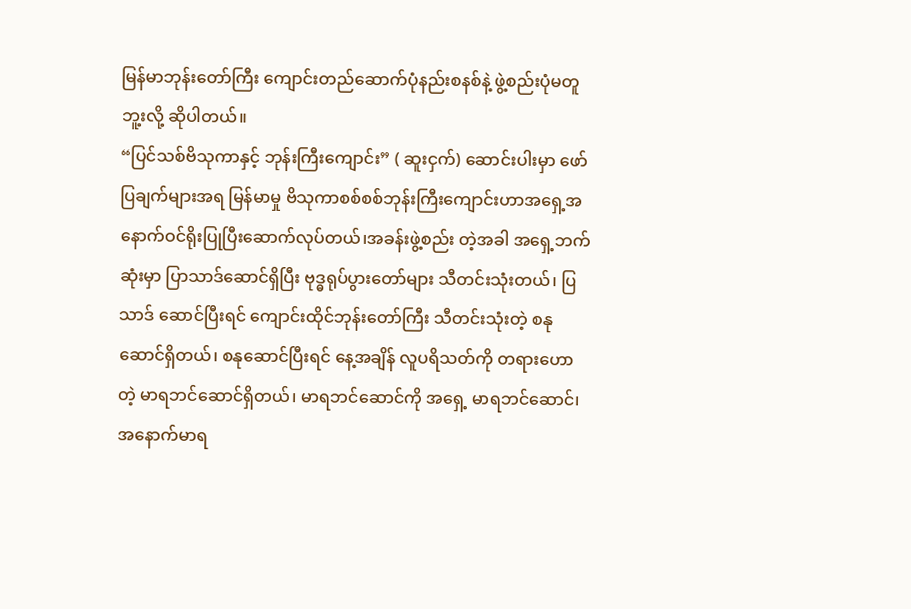မြန်မာဘုန်းတော်ကြီး ကျောင်းတည်ဆောက်ပုံနည်းစနစ်နဲ့ ဖွဲ့စည်းပုံမတူဘူ့းလို့ ဆိုပါတယ်။
“ပြင်သစ်ဗိသုကာနှင့် ဘုန်းကြီးကျောင်း” ( ဆူးငှက်) ဆောင်းပါးမှာ ဖော်ပြချက်များအရ မြန်မာမှု ဗိသုကာစစ်စစ်ဘုန်းကြီးကျောင်းဟာအရှေ့အနောက်ဝင်ရိုးပြုပြီးဆောက်လုပ်တယ်၊အခန်းဖွဲ့စည်း တဲ့အခါ အရှေ့ဘက်ဆုံးမှာ ပြာသာဒ်ဆောင်ရှိပြီး ဗုဒ္ဓရုပ်ပွားတော်များ သီတင်းသုံးတယ်၊ ပြသာဒ် ဆောင်ပြီးရင် ကျောင်းထိုင်ဘုန်းတော်ကြီး သီတင်းသုံးတဲ့ စနုဆောင်ရှိတယ်၊ စနုဆောင်ပြီးရင် နေ့အချိန် လူပရိသတ်ကို တရားဟောတဲ့ မာရဘင်ဆောင်ရှိတယ်၊ မာရဘင်ဆောင်ကို အရှေ့ မာရဘင်ဆောင်၊အနောက်မာရ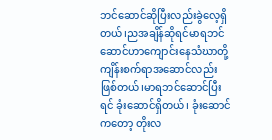ဘင်ဆောင်ဆိုပြီးလည်းခွဲလေ့ရှိတယ်၊ညအချိန်ဆိုရင်မာရဘင် ဆောင်ဟာကျောင်းနေသံဃာတို့ကျိန်းစက်ရာအဆောင်လည်းဖြစ်တယ်၊မာရဘင်ဆောင်ပြီးရင် ခုံးဆောင်ရှိတယ်၊ ခုံးဆောင်ကတော့ တိုးလ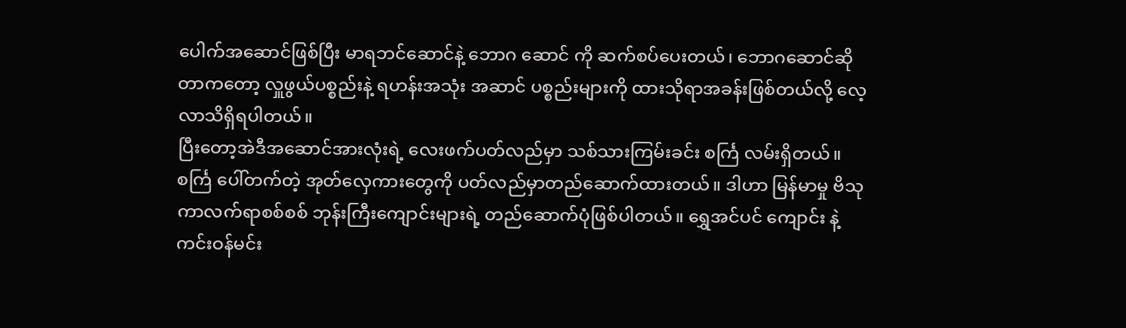ပေါက်အဆောင်ဖြစ်ပြီး မာရဘင်ဆောင်နဲ့ ဘောဂ ဆောင် ကို ဆက်စပ်ပေးတယ်၊ ဘောဂဆောင်ဆိုတာကတော့ လှူဖွယ်ပစ္စည်းနဲ့ ရဟန်းအသုံး အဆာင် ပစ္စည်းများကို ထားသိုရာအခန်းဖြစ်တယ်လို့ လေ့လာသိရှိရပါတယ်။
ပြီးတော့အဲဒီအဆောင်အားလုံးရဲ့ လေးဖက်ပတ်လည်မှာ သစ်သားကြမ်းခင်း စင်္ကြ လမ်းရှိတယ်။ စင်္ကြ ပေါ်တက်တဲ့ အုတ်လှေကားတွေကို ပတ်လည်မှာတည်ဆောက်ထားတယ်။ ဒါဟာ မြန်မာမှု ဗိသုကာလက်ရာစစ်စစ် ဘုန်းကြီးကျောင်းများရဲ့ တည်ဆောက်ပုံဖြစ်ပါတယ်။ ရွှေအင်ပင် ကျောင်း နဲ့ ကင်းဝန်မင်း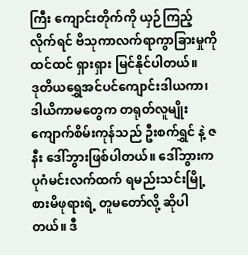ကြီး ကျောင်းတိုက်ကို ယှဉ်ကြည့်လိုက်ရင် ဗိသုကာလက်ရာကွာခြားမှုကို ထင်ထင် ရှားရှား မြင်နိုင်ပါတယ်။
ဒုတိယရွှေအင်ပင်ကျောင်းဒါယကာ၊ ဒါယိကာမတွေက တရုတ်လူမျိုး ကျောက်စိမ်းကုန်သည် ဦးစက်ရွှင် နဲ့ ဇနီး ဒေါ်ဘွားဖြစ်ပါတယ်။ ဒေါ်ဘွားက ပုဂံမင်းလက်ထက် ရမည်းသင်းမြို့စားမိဖုရားရဲ့ တူမတော်လို့ ဆိုပါတယ်။ ဒီ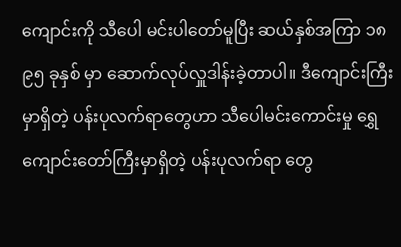ကျောင်းကို သီပေါ မင်းပါတော်မူပြီး ဆယ်နှစ်အကြာ ၁၈ ၉၅ ခုနှစ် မှာ ဆောက်လုပ်လှူဒါန်းခဲ့တာပါ။ ဒီကျောင်းကြီး မှာရှိတဲ့ ပန်းပုလက်ရာတွေဟာ သီပေါမင်းကောင်းမှု ရွှေကျောင်းတော်ကြီးမှာရှိတဲ့ ပန်းပုလက်ရာ တွေ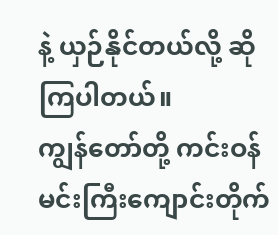နဲ့ ယှဉ်နိုင်တယ်လို့ ဆိုကြပါတယ်။
ကျွန်တော်တို့ ကင်းဝန်မင်းကြီးကျောင်းတိုက်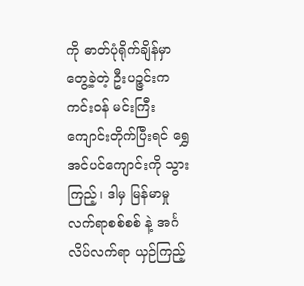ကို ဓာတ်ပုံရိုက်ချိန်မှာတွေ့ခဲ့တဲ့ ဦးပဉ္ဇင်းက ကင်းဝန် မင်းကြီးကျောင်းတိုက်ပြီးရင် ရွှေအင်ပင်ကျောင်းကို သွားကြည့်၊ ဒါမှ မြန်မာမှုလက်ရာစစ်စစ် နဲ့ အင်္ဂ လိပ်လက်ရာ ယှဉ်ကြည့်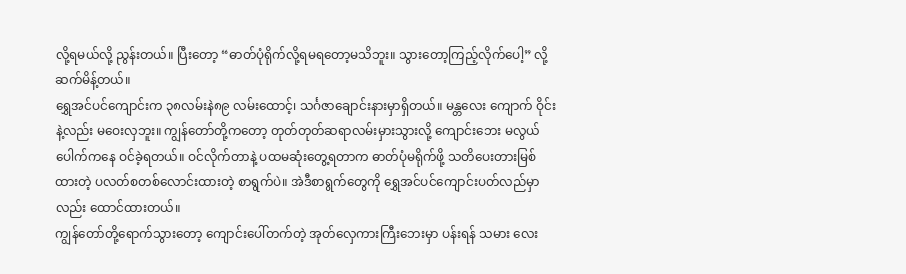လို့ရမယ်လို့ ညွန်းတယ်။ ပြီးတော့ “ဓာတ်ပုံရိုက်လို့ရမရတော့မသိဘူး။ သွားတော့ကြည့်လိုက်ပေါ့” လို့ ဆက်မိန့်တယ်။
ရွှေအင်ပင်ကျောင်းက ၃၈လမ်းနဲ၈၉ လမ်းထောင့်၊ သင်္ဂဇာချောင်းနားမှာရှိတယ်။ မန္တလေး ကျောက် ဝိုင်းနဲ့လည်း မဝေးလှဘူး။ ကျွန်တော်တို့ကတော့ တုတ်တုတ်ဆရာလမ်းမှားသွားလို့ ကျောင်းဘေး မလွယ် ပေါက်ကနေ ဝင်ခဲ့ရတယ်။ ဝင်လိုက်တာနဲ့ ပထမဆုံးတွေ့ရတာက ဓာတ်ပုံမရိုက်ဖို့ သတိပေးတားမြစ်ထားတဲ့ ပလတ်စတစ်လောင်းထားတဲ့ စာရွက်ပဲ။ အဲဒီစာရွက်တွေကို ရွှေအင်ပင်ကျောင်းပတ်လည်မှာလည်း ထောင်ထားတယ်။
ကျွန်တော်တို့ရောက်သွားတော့ ကျောင်းပေါ်တက်တဲ့ အုတ်လှေကားကြီးဘေးမှာ ပန်းရန် သမား လေး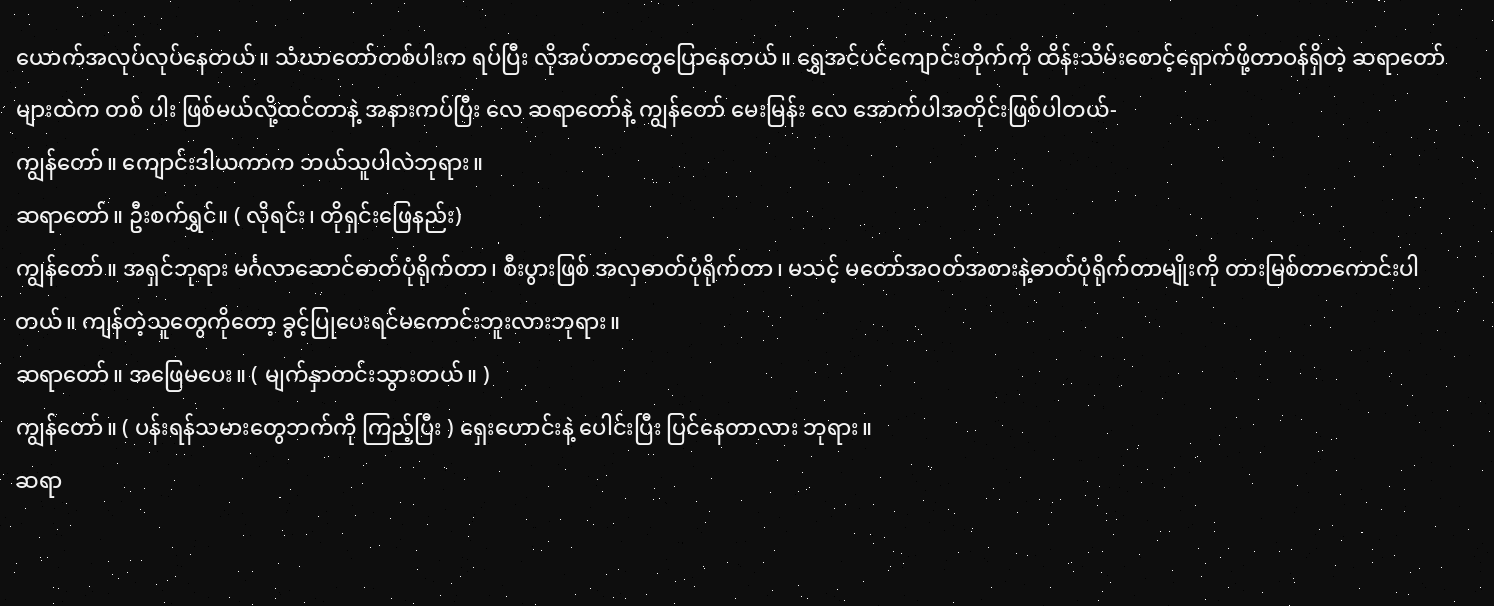ယောက်အလုပ်လုပ်နေတယ်။ သံဃာတော်တစ်ပါးက ရပ်ပြီး လိုအပ်တာတွေပြောနေတယ်။ ရွှေအင်ပင်ကျောင်းတိုက်ကို ထိန်းသိမ်းစောင့်ရှောက်ဖို့တာဝန်ရှိတဲ့ ဆရာတော်များထဲက တစ် ပါး ဖြစ်မယ်လို့ထင်တာနဲ့ အနားကပ်ပြီး လေ ဆရာတော်နဲ့ ကျွန်တော် မေးမြန်း လေ အောက်ပါအတိုင်းဖြစ်ပါတယ်-
ကျွန်တော်။ ကျောင်းဒါယကာက ဘယ်သူပါလဲဘုရား။
ဆရာတော်။ ဦးစက်ရွှင်။ ( လိုရင်း၊ တိုရှင်းဖြေနည်း)
ကျွန်တော်။ အရှင်ဘုရား မင်္ဂလာဆောင်ဓာတ်ပုံရိုက်တာ၊ စီးပွားဖြစ် အလှဓာတ်ပုံရိုက်တာ၊ မသင့် မတော်အဝတ်အစားနဲ့ဓာတ်ပုံရိုက်တာမျိုးကို တားမြစ်တာကောင်းပါတယ်။ ကျန်တဲ့သူတွေကိုတော့ ခွင့်ပြုပေးရင်မကောင်းဘူးလားဘုရား။
ဆရာတော်။ အဖြေမပေး။ ( မျက်နှာတင်းသွားတယ်။ )
ကျွန်တော်။ ( ပန်းရန်သမားတွေဘက်ကို ကြည့်ပြီး ) ရှေးဟောင်းနဲ့ ပေါင်းပြီး ပြင်နေတာလား ဘုရား။
ဆရာ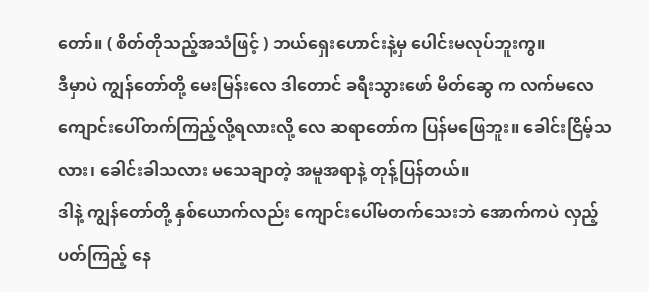တော်။ ( စိတ်တိုသည့်အသံဖြင့် ) ဘယ်ရှေးဟောင်းနဲ့မှ ပေါင်းမလုပ်ဘူးကွ။
ဒီမှာပဲ ကျွန်တော်တို့ မေးမြန်းလေ ဒါတောင် ခရီးသွားဖော် မိတ်ဆွေ က လက်မလေ ကျောင်းပေါ်တက်ကြည့်လို့ရလားလို့ လေ ဆရာတော်က ပြန်မဖြေဘူး။ ခေါင်းငြိမ့်သလား၊ ခေါင်းခါသလား မသေချာတဲ့ အမူအရာနဲ့ တုန့်ပြန်တယ်။
ဒါနဲ့ ကျွန်တော်တို့ နှစ်ယောက်လည်း ကျောင်းပေါ်မတက်သေးဘဲ အောက်ကပဲ လှည့်ပတ်ကြည့် နေ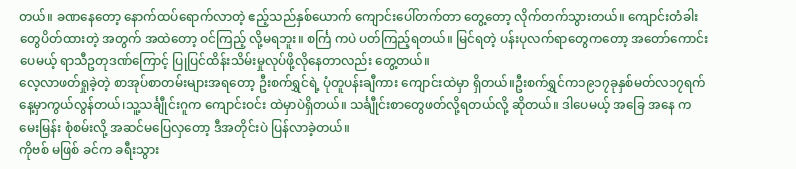တယ်။ ခဏနေတော့ နောက်ထပ်ရောက်လာတဲ့ ဧည့်သည်နှစ်ယောက် ကျောင်းပေါ်တက်တာ တွေ့တော့ လိုက်တက်သွားတယ်။ ကျောင်းတံခါးတွေပိတ်ထားတဲ့ အတွက် အထဲတော့ ဝင်ကြည့် လို့မရဘူး။ စင်္ကြ ကပဲ ပတ်ကြည့်ရတယ်။ မြင်ရတဲ့ ပန်းပုလက်ရာတွေကတော့ အတော်ကောင်း ပေမယ့် ရာသီဥတုဒဏ်ကြောင့် ပြုပြင်ထိန်းသိမ်းမှုလုပ်ဖို့လိုနေတာလည်း တွေ့တယ်။
လေ့လာဖတ်ရှုခဲ့တဲ့ စာအုပ်စာတမ်းများအရတော့ ဦးစက်ရွှင်ရဲ့ ပုံတူပန်းချီကား ကျောင်းထဲမှာ ရှိတယ်။ဦးစက်ရွှင်က၁၉၁၇ခုနှစ်မတ်လ၁၇ရက်နေ့မှာကွယ်လွန်တယ်၊သူ့သင်္ချီုင်းဂူက ကျောင်းဝင်း ထဲမှာပဲရှိတယ်။ သင်္ချီုင်းစာတွေဖတ်လို့ရတယ်လို့ ဆိုတယ်။ ဒါပေမယ့် အခြေ အနေ က မေးမြန်း စုံစမ်းလို့ အဆင်မပြေလှတော့ ဒီအတိုင်းပဲ ပြန်လာခဲ့တယ်။
ကိုဗစ် မဖြစ် ခင်က ခရီးသွား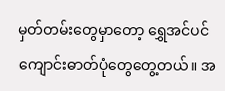မှတ်တမ်းတွေမှာတော့ ရွှေအင်ပင်ကျောင်းဓာတ်ပုံတွေတွေ့တယ်။ အ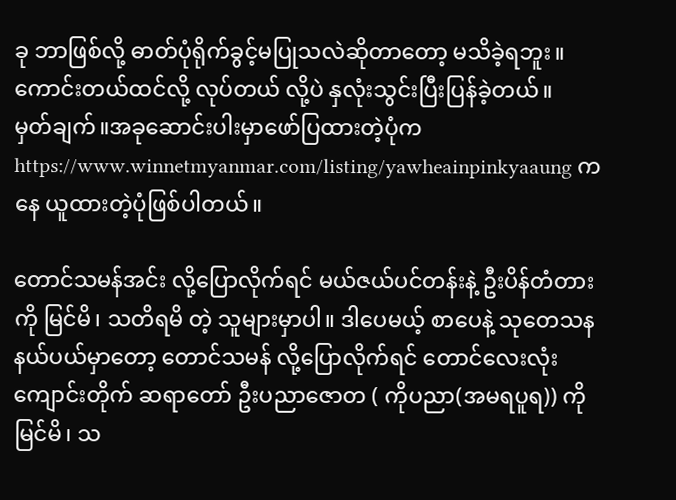ခု ဘာဖြစ်လို့ ဓာတ်ပုံရိုက်ခွင့်မပြုသလဲဆိုတာတော့ မသိခဲ့ရဘူး။ ကောင်းတယ်ထင်လို့ လုပ်တယ် လို့ပဲ နှလုံးသွင်းပြီးပြန်ခဲ့တယ်။
မှတ်ချက်။အခုဆောင်းပါးမှာဖော်ပြထားတဲ့ပုံကhttps://www.winnetmyanmar.com/listing/yawheainpinkyaaung ကနေ ယူထားတဲ့ပုံဖြစ်ပါတယ်။

တောင်သမန်အင်း လို့ပြောလိုက်ရင် မယ်ဇယ်ပင်တန်းနဲ့ ဦးပိန်တံတားကို မြင်မိ၊ သတိရမိ တဲ့ သူများမှာပါ။ ဒါပေမယ့် စာပေနဲ့ သုတေသန နယ်ပယ်မှာတော့ တောင်သမန် လို့ပြောလိုက်ရင် တောင်လေးလုံးကျောင်းတိုက် ဆရာတော် ဦးပညာဇောတ ( ကိုပညာ(အမရပူရ)) ကို မြင်မိ၊ သ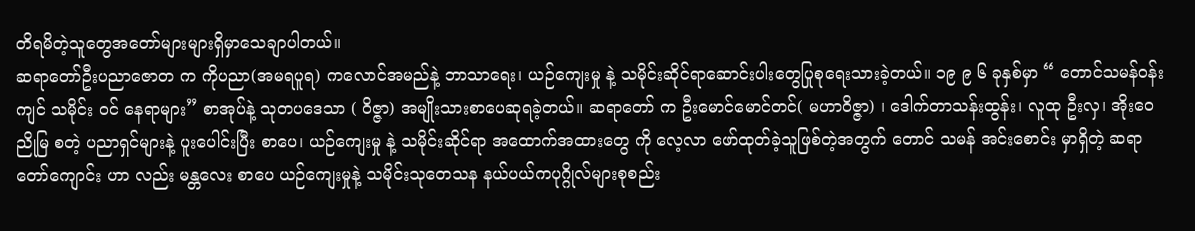တိရမိတဲ့သူတွေအတော်များများရှိမှာသေချာပါတယ်။
ဆရာတော်ဦးပညာဇောတ က ကိုပညာ(အမရပူရ) ကလောင်အမည်နဲ့ ဘာသာရေး၊ ယဉ်ကျေးမှု နဲ့ သမိုင်းဆိုင်ရာဆောင်းပါးတွေပြုစုရေးသားခဲ့တယ်။ ၁၉ ၉ ၆ ခုနှစ်မှာ “ တောင်သမန်ဝန်းကျင် သမိုင်း ဝင် နေရာများ” စာအုပ်နဲ့ သုတပဒေသာ ( ဝိဇ္ဇာ) အမျိုးသားစာပေဆုရခဲ့တယ်။ ဆရာတော် က ဦးမောင်မောင်တင်( မဟာဝိဇ္ဇာ) ၊ ဒေါက်တာသန်းထွန်း၊ လူထု ဦးလှ၊ အိုးဝေညိုမြ စတဲ့ ပညာရှင်များနဲ့ ပူးပေါင်းပြီး စာပေ၊ ယဉ်ကျေးမှု နဲ့ သမိုင်းဆိုင်ရာ အထောက်အထားတွေ ကို လေ့လာ ဖော်ထုတ်ခဲ့သူဖြစ်တဲ့အတွက် တောင် သမန် အင်းစောင်း မှာရှိတဲ့ ဆရာတော်ကျောင်း ဟာ လည်း မန္တလေး စာပေ ယဉ်ကျေးမှုနဲ့ သမိုင်းသုတေသန နယ်ပယ်ကပုဂ္ဂိုလ်များစုစည်း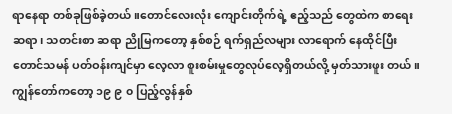ရာနေရာ တစ်ခုဖြစ်ခဲ့တယ်။တောင်လေးလုံး ကျောင်းတိုက်ရဲ့ ဧည့်သည် တွေထဲက စာရေးဆရာ၊ သတင်းစာ ဆရာ ညိုမြကတော့ နှစ်စဉ် ရက်ရှည်လများ လာရောက် နေထိုင်ပြီး တောင်သမန် ပတ်ဝန်းကျင်မှာ လေ့လာ စူးစမ်းမှုတွေလုပ်လေ့ရှိတယ်လို့ မှတ်သားဖူး တယ်။
ကျွန်တော်ကတော့ ၁၉ ၉ ၀ ပြည့်လွန်နှစ်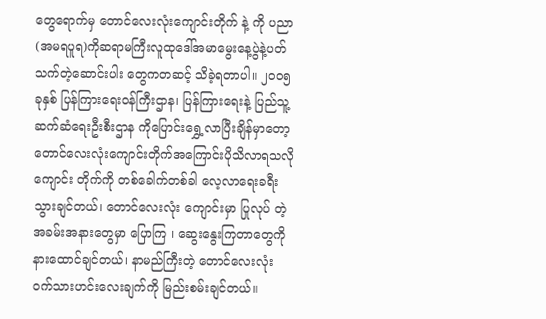တွေရောက်မှ တောင်လေးလုံးကျောင်းတိုက် နဲ့ ကို ပညာ(အမရပူရ)ကိုဆရာမကြီးလူထုဒေါ်အမာမွေးနေ့ပွဲနဲ့ပတ်သက်တဲ့ဆောင်းပါး တွေကတဆင့် သိခဲ့ရတာပါ။ ၂၀၀၅ ခုနှစ် ပြန်ကြားရေးဝန်ကြီးဌာန၊ ပြန်ကြားရေးနဲ့ ပြည်သူ့ဆက်ဆံရေးဦးစီးဌာန ကိုပြောင်းရွှေ့လာပြီးချိန်မှာတော့တောင်လေးလုံးကျောင်းတိုက်အကြောင်းပိုသိလာရသလိုကျောင်း တိုက်ကို တစ်ခေါက်တစ်ခါ လေ့လာရေးခရီးသွားချင်တယ်၊ တောင်လေးလုံး ကျောင်းမှာ ပြုလုပ် တဲ့အခမ်းအနားတွေမှာ ပြောကြ ၊ ဆွေးနွေးကြတာတွေကို နားထောင်ချင်တယ်၊ နာမည်ကြီးတဲ့ တောင်လေးလုံး ဝက်သားဟင်းလေးချက်ကို မြည်းစမ်းချင်တယ်။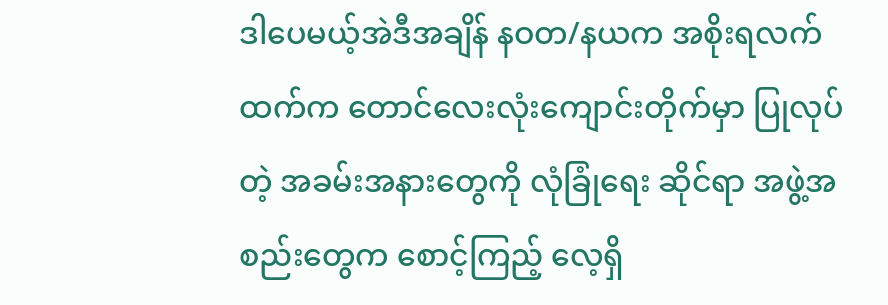ဒါပေမယ့်အဲဒီအချိန် နဝတ/နယက အစိုးရလက်ထက်က တောင်လေးလုံးကျောင်းတိုက်မှာ ပြုလုပ် တဲ့ အခမ်းအနားတွေကို လုံခြုံရေး ဆိုင်ရာ အဖွဲ့အစည်းတွေက စောင့်ကြည့် လေ့ရှိ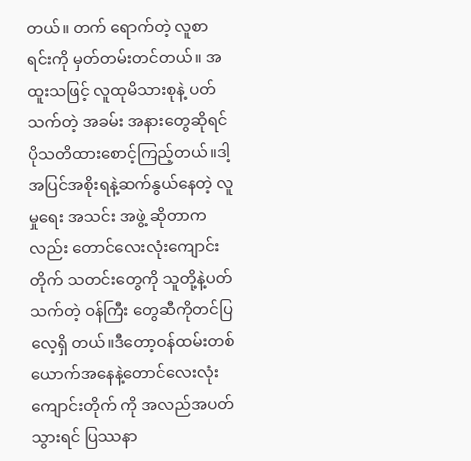တယ်။ တက် ရောက်တဲ့ လူစာရင်းကို မှတ်တမ်းတင်တယ်။ အထူးသဖြင့် လူထုမိသားစုနဲ့ ပတ်သက်တဲ့ အခမ်း အနားတွေဆိုရင်ပိုသတိထားစောင့်ကြည့်တယ်။ဒါ့အပြင်အစိုးရနဲ့ဆက်နွယ်နေတဲ့ လူမှုရေး အသင်း အဖွဲ့ ဆိုတာကလည်း တောင်လေးလုံးကျောင်းတိုက် သတင်းတွေကို သူတို့နဲ့ပတ်သက်တဲ့ ဝန်ကြီး တွေဆီကိုတင်ပြ လေ့ရှိ တယ်။ဒီတော့ဝန်ထမ်းတစ်ယောက်အနေနဲ့တောင်လေးလုံး ကျောင်းတိုက် ကို အလည်အပတ်သွားရင် ပြဿနာ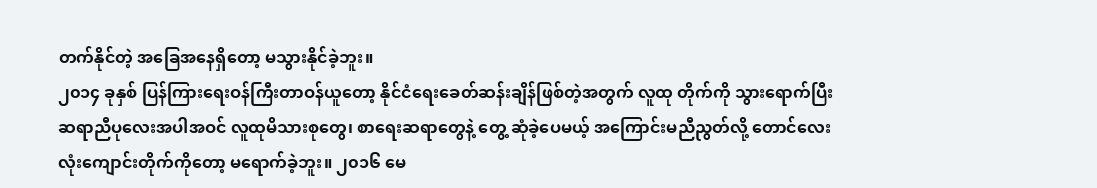တက်နိုင်တဲ့ အခြေအနေရှိတော့ မသွားနိုင်ခဲ့ဘူး။
၂၀၁၄ ခုနှစ် ပြန်ကြားရေးဝန်ကြီးတာဝန်ယူတော့ နိုင်ငံရေးခေတ်ဆန်းချိန်ဖြစ်တဲ့အတွက် လူထု တိုက်ကို သွားရောက်ပြီး ဆရာညီပုလေးအပါအဝင် လူထုမိသားစုတွေ၊ စာရေးဆရာတွေနဲ့ တွေ့ ဆုံခဲ့ပေမယ့် အကြောင်းမညီညွတ်လို့ တောင်လေးလုံးကျောင်းတိုက်ကိုတော့ မရောက်ခဲ့ဘူး။ ၂၀၁၆ မေ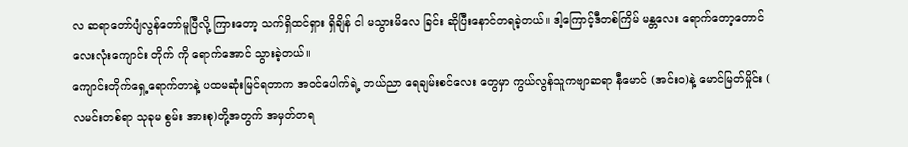လ ဆရာတော်ပျံလွန်တော်မူပြီလို့ ကြားတော့ သက်ရှိထင်ရှား ရှိချိန် ငါ မသွားမိလေ ခြင်း ဆိုပြီးနောင်တရခဲ့တယ်။ ဒါ့ကြောင့်ဒီတစ်ကြိမ် မန္တလေး ရောက်တော့တောင်လေးလုံးကျောင်း တိုက် ကို ရောက်အောင် သွားခဲ့တယ်။
ကျောင်းတိုက်ရှေ့ရောက်တာနဲ့ ပထမဆုံးမြင်ရတာက အဝင်ပေါက်ရဲ့ ဘယ်ညာ ရေချမ်းစင်လေး တွေမှာ ကွယ်လွန်သူကဗျာဆရာ နီမောင် (အင်းဝ)နဲ့ မောင်မြတ်မှိုင်း ( လမင်းတစ်ရာ သုခုမ စွမ်း အားစု)တို့အတွက် အမှတ်တရ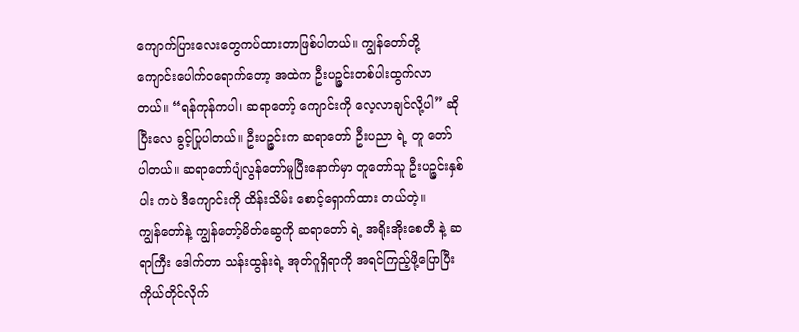ကျောက်ပြားလေးတွေကပ်ထားတာဖြစ်ပါတယ်။ ကျွန်တော်တို့ ကျောင်းပေါက်ဝရောက်တော့ အထဲက ဦးပဉ္ဇင်းတစ်ပါးထွက်လာတယ်။ “ရန်ကုန်ကပါ၊ ဆရာတော့် ကျောင်းကို လေ့လာချင်လို့ပါ” ဆိုပြီးလေ ခွင့်ပြုပါတယ်။ ဦးပဉ္ဇင်းက ဆရာတော် ဦးပညာ ရဲ့ တူ တော် ပါတယ်။ ဆရာတော်ပျံလွန်တော်မူပြီးနောက်မှာ တူတော်သူ ဦးပဉ္ဇင်းနှစ်ပါး ကပဲ ဒီကျောင်းကို ထိန်းသိမ်း စောင့်ရှောက်ထား တယ်တဲ့။
ကျွန်တော်နဲ့ ကျွန်တော့်မိတ်ဆွေကို ဆရာတော် ရဲ့ အရိုးအိုးစေတီ နဲ့ ဆရာကြီး ဒေါက်တာ သန်းထွန်းရဲ့ အုတ်ဂူရှိရာကို အရင်ကြည့်ဖို့ပြောပြီး ကိုယ်တိုင်လိုက်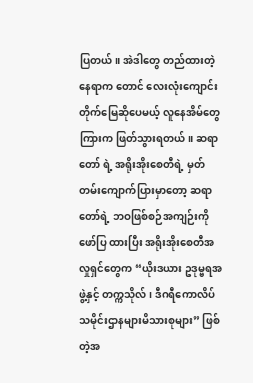ပြတယ်။ အဲဒါတွေ တည်ထားတဲ့နေရာက တောင် လေးလုံးကျောင်းတိုက်မြေဆိုပေမယ့် လူနေအိမ်တွေကြားက ဖြတ်သွားရတယ်။ ဆရာတော် ရဲ့ အရိုးအိုးစေတီရဲ့ မှတ်တမ်းကျောက်ပြားမှာတော့ ဆရာတော်ရဲ့ ဘဝဖြစ်စဉ်အကျဉ်းကို ဖော်ပြ ထားပြီး အရိုးအိုးစေတီအလှုရှင်တွေက “ယိုးဒယား ဥဒုမ္ဗရအဖွဲ့နှင့် တက္ကသိုလ်၊ ဒီဂရီကောလိပ် သမိုင်းဌာနများမိသားစုများ” ဖြစ်တဲ့အ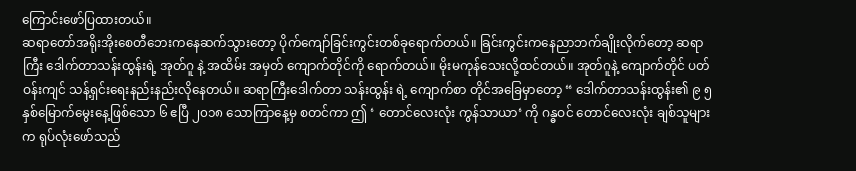ကြောင်းဖော်ပြထားတယ်။
ဆရာတော်အရိုးအိုးစေတီဘေးကနေဆက်သွားတော့ ပိုက်ကျော်ခြင်းကွင်းတစ်ခုရောက်တယ်။ ခြင်းကွင်းကနေညာဘက်ချိုးလိုက်တော့ ဆရာကြီး ဒေါက်တာသန်းထွန်းရဲ့ အုတ်ဂူ နဲ့ အထိမ်း အမှတ် ကျောက်တိုင်ကို ရောက်တယ်။ မိုးမကုန်သေးလို့ထင်တယ်။ အုတ်ဂူနဲ့ ကျောက်တိုင် ပတ်ဝန်းကျင် သန့်ရှင်းရေးနည်းနည်းလိုနေတယ်။ ဆရာကြီးဒေါက်တာ သန်းထွန်း ရဲ့ ကျောက်စာ တိုင်အခြေမှာတော့ “ ဒေါက်တာသန်းထွန်း၏ ၉ ၅ နှစ်မြောက်မွေးနေ့ဖြစ်သော ၆ ဧပြီ ၂၀၁၈ သောကြာနေ့မှ စတင်ကာ ဤ ‘ တောင်လေးလုံး ကွန်သာယာ‘ ကို ဂန္ဓဝင် တောင်လေးလုံး ချစ်သူများက ရုပ်လုံးဖော်သည်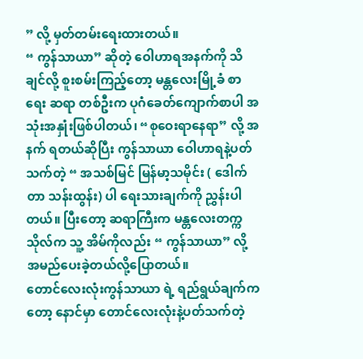” လို့ မှတ်တမ်းရေးထားတယ်။
“ ကွန်သာယာ” ဆိုတဲ့ ဝေါဟာရအနက်ကို သိချင်လို့ စူးစမ်းကြည့်တော့ မန္တလေးမြို့ခံ စာရေး ဆရာ တစ်ဦးက ပုဂံခေတ်ကျောက်စာပါ အသုံးအနှုံးဖြစ်ပါတယ်၊ “စုဝေးရာနေရာ” လို့ အနက် ရတယ်ဆိုပြီး ကွန်သာယာ ဝေါဟာရနဲ့ပတ်သက်တဲ့ “ အသစ်မြင် မြန်မာ့သမိုင်း ( ဒေါက်တာ သန်းထွန်း) ပါ ရေးသားချက်ကို ညွှန်းပါတယ်။ ပြီးတော့ ဆရာကြီးက မန္တလေးတက္ကသိုလ်က သူ့ အိမ်ကိုလည်း “ ကွန်သာယာ” လို့ အမည်ပေးခဲ့တယ်လို့ပြောတယ်။
တောင်လေးလုံးကွန်သာယာ ရဲ့ ရည်ရွယ်ချက်ကတော့ နောင်မှာ တောင်လေးလုံးနဲ့ပတ်သက်တဲ့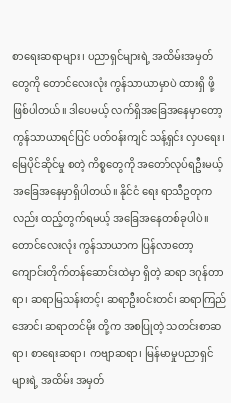စာရေးဆရာများ၊ ပညာရှင်များရဲ့ အထိမ်းအမှတ်တွေကို တောင်လေးလုံး ကွန်သာယာမှာပဲ ထားရှိ ဖို့ဖြစ်ပါတယ်။ ဒါပေမယ့် လက်ရှိအခြေအနေမှာတော့ ကွန်သာယာရင်ပြင် ပတ်ဝန်းကျင် သန့်ရှင်း လှပရေး၊ မြေပိုင်ဆိုင်မှု စတဲ့ ကိစ္စတွေကို အတော်လုပ်ရဦးမယ့် အခြေအနေမှာရှိပါတယ်။ နိုင်ငံ ရေး ရာသီဥတုကလည်း ထည့်တွက်ရမယ့် အခြေအနေတစ်ခုပါပဲ။
တောင်လေးလုံး ကွန်သာယာက ပြန်လာတော့ ကျောင်းတိုက်တန်ဆောင်းထဲမှာ ရှိတဲ့ ဆရာ ဒဂုန်တာရာ၊ ဆရာမြသန်းတင့်၊ ဆရာဦးဝင်းတင်၊ ဆရာကြည်အောင်၊ ဆရာတင်မိုး တို့က အစပြုတဲ့ သတင်းစာဆရာ၊ စာရေးဆရာ၊ ကဗျာဆရာ၊ မြန်မာမှုပညာရှင်များရဲ့ အထိမ်း အမှတ်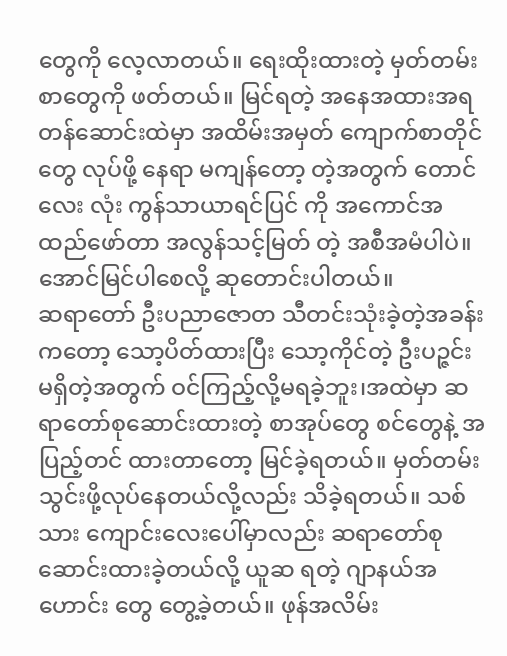တွေကို လေ့လာတယ်။ ရေးထိုးထားတဲ့ မှတ်တမ်းစာတွေကို ဖတ်တယ်။ မြင်ရတဲ့ အနေအထားအရ တန်ဆောင်းထဲမှာ အထိမ်းအမှတ် ကျောက်စာတိုင်တွေ လုပ်ဖို့ နေရာ မကျန်တော့ တဲ့အတွက် တောင်လေး လုံး ကွန်သာယာရင်ပြင် ကို အကောင်အထည်ဖော်တာ အလွန်သင့်မြတ် တဲ့ အစီအမံပါပဲ။ အောင်မြင်ပါစေလို့ ဆုတောင်းပါတယ်။
ဆရာတော် ဦးပညာဇောတ သီတင်းသုံးခဲ့တဲ့အခန်းကတော့ သော့ပိတ်ထားပြီး သော့ကိုင်တဲ့ ဦးပဉ္ဇင်းမရှိတဲ့အတွက် ဝင်ကြည့်လို့မရခဲ့ဘူး၊အထဲမှာ ဆရာတော်စုဆောင်းထားတဲ့ စာအုပ်တွေ စင်တွေနဲ့ အပြည့်တင် ထားတာတော့ မြင်ခဲ့ရတယ်။ မှတ်တမ်းသွင်းဖို့လုပ်နေတယ်လို့လည်း သိခဲ့ရတယ်။ သစ်သား ကျောင်းလေးပေါ်မှာလည်း ဆရာတော်စုဆောင်းထားခဲ့တယ်လို့ ယူဆ ရတဲ့ ဂျာနယ်အဟောင်း တွေ တွေ့ခဲ့တယ်။ ဖုန်အလိမ်း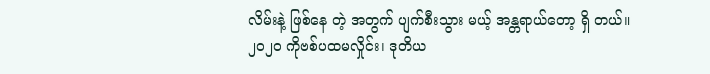လိမ်းနဲ့ ဖြစ်နေ တဲ့ အတွက် ပျက်စီးသွား မယ့် အန္တရာယ်တော့ ရှိ တယ်။
၂၀၂၀ ကိုဗစ်ပထမလှိုင်း၊ ဒုတိယ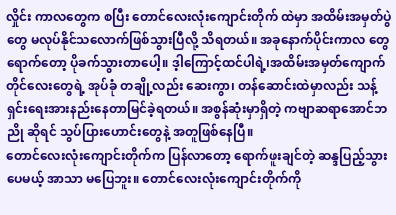လှိုင်း ကာလတွေက စပြီး တောင်လေးလုံးကျောင်းတိုက် ထဲမှာ အထိမ်းအမှတ်ပွဲတွေ မလုပ်နိုင်သလောက်ဖြစ်သွားပြီလို့ သိရတယ်။ အခုနောက်ပိုင်းကာလ တွေ ရောက်တော့ ပိုခက်သွားတာပေါ့။ ဒ့ါကြောင့်ထင်ပါရဲ့၊အထိမ်းအမှတ်ကျောက်တိုင်လေးတွေရဲ့ အုပ်ခုံ တချို့လည်း ဆေးကွာ၊ တန်ဆောင်းထဲမှာလည်း သန့်ရှင်းရေးအားနည်းနေတာမြင်ခဲ့ရတယ်။ အစွန်ဆုံးမှာရှိတဲ့ ကဗျာဆရာအောင်ဘညို ဆိုရင် သွပ်ပြားဟောင်းတွေနဲ့ အတူဖြစ်နေပြီ။
တောင်လေးလုံးကျောင်းတိုက်က ပြန်လာတော့ ရောက်ဖူးချင်တဲ့ ဆန္ဒပြည့်သွားပေမယ့် အာသာ မပြေဘူး။ တောင်လေးလုံးကျောင်းတိုက်ကို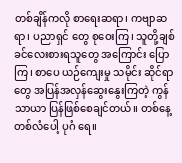တစ်ချိန်ကလို စာရေးဆရာ၊ ကဗျာဆရာ၊ ပညာရှင် တွေ စုဝေးကြ၊ သူတို့ချစ်ခင်လေးစားရသူတွေ အကြောင်း ပြောကြ၊ စာပေ ယဉ်ကျေးမှု သမိုင်း ဆိုင်ရာတွေ အပြန်အလှန်ဆွေးနွေးကြတဲ့ ကွန်သာယာ ပြန်ဖြစ်စေချင်တယ်။ တစ်နေ့ တစ်လံပေါ့ ပုဂံ ရေ။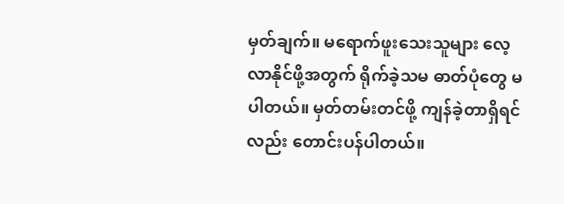မှတ်ချက်။ မရောက်ဖူးသေးသူများ လေ့လာနိုင်ဖို့အတွက် ရိုက်ခဲ့သမ ဓာတ်ပုံတွေ မ ပါတယ်။ မှတ်တမ်းတင်ဖို့ ကျန်ခဲ့တာရှိရင်လည်း တောင်းပန်ပါတယ်။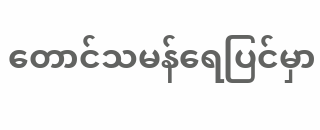တောင်သမန်ရေပြင်မှာ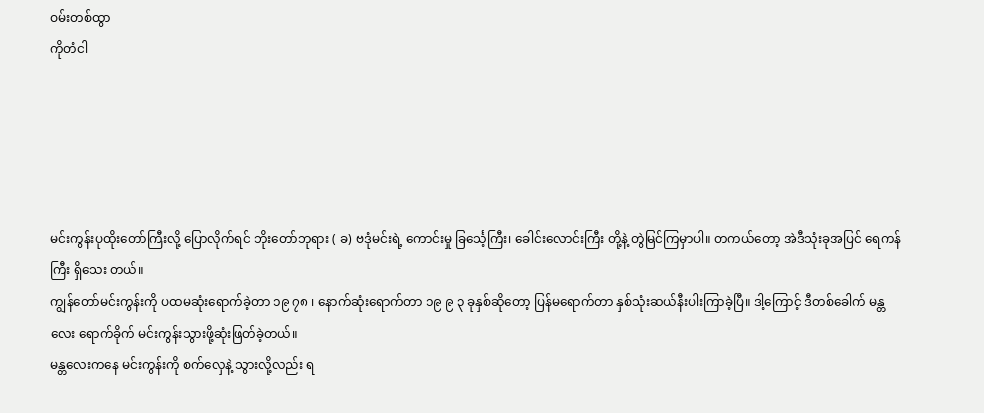ဝမ်းတစ်ထွာ
ကိုတံငါ





မင်းကွန်းပုထိုးတော်ကြီးလို့ ပြောလိုက်ရင် ဘိုးတော်ဘုရား ( ခ) ဗဒုံမင်းရဲ့ ကောင်းမှု ခြင်္သေ့ကြီး၊ ခေါင်းလောင်းကြီး တို့နဲ့ တွဲမြင်ကြမှာပါ။ တကယ်တော့ အဲဒီသုံးခုအပြင် ရေကန်ကြီး ရှိသေး တယ်။
ကျွန်တော်မင်းကွန်းကို ပထမဆုံးရောက်ခဲ့တာ ၁၉ ၇၈ ၊ နောက်ဆုံးရောက်တာ ၁၉ ၉ ၃ ခုနှစ်ဆိုတော့ ပြန်မရောက်တာ နှစ်သုံးဆယ်နီးပါးကြာခဲ့ပြီ။ ဒါ့ကြောင့် ဒီတစ်ခေါက် မန္တလေး ရောက်ခိုက် မင်းကွန်းသွားဖို့ဆုံးဖြတ်ခဲ့တယ်။
မန္တလေးကနေ မင်းကွန်းကို စက်လှေနဲ့ သွားလို့လည်း ရ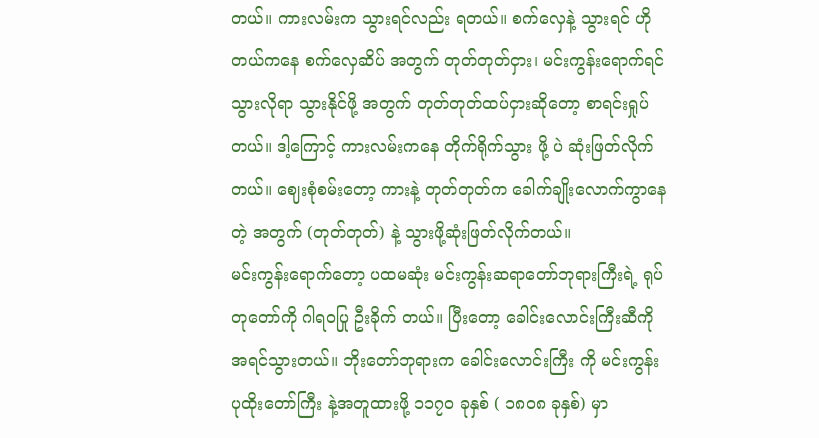တယ်။ ကားလမ်းက သွားရင်လည်း ရတယ်။ စက်လှေနဲ့ သွားရင် ဟိုတယ်ကနေ စက်လှေဆိပ် အတွက် တုတ်တုတ်ငှား၊ မင်းကွန်းရောက်ရင် သွားလိုရာ သွားနိုင်ဖို့ အတွက် တုတ်တုတ်ထပ်ငှားဆိုတော့ စာရင်းရှုပ်တယ်။ ဒါ့ကြောင့် ကားလမ်းကနေ တိုက်ရိုက်သွား ဖို့ ပဲ ဆုံးဖြတ်လိုက်တယ်။ ဈေးစုံစမ်းတော့ ကားနဲ့ တုတ်တုတ်က ခေါက်ချိုးလောက်ကွာနေတဲ့ အတွက် (တုတ်တုတ်) နဲ့ သွားဖို့ဆုံးဖြတ်လိုက်တယ်။
မင်းကွန်းရောက်တော့ ပထမဆုံး မင်းကွန်းဆရာတော်ဘုရားကြီးရဲ့ ရုပ်တုတော်ကို ဂါရဝပြု ဦးခိုက် တယ်။ ပြီးတော့ ခေါင်းလောင်းကြီးဆီကို အရင်သွားတယ်။ ဘိုးတော်ဘုရားက ခေါင်းလောင်းကြီး ကို မင်းကွန်း ပုထိုးတော်ကြီး နဲ့အတူထားဖို့ ၁၁၇၀ ခုနှစ် ( ၁၈၀၈ ခုနှစ်) မှာ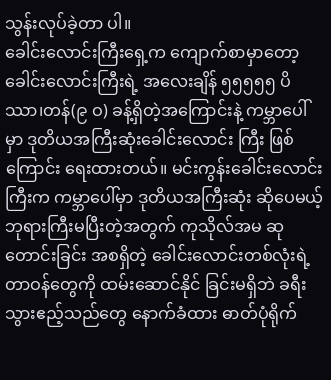သွန်းလုပ်ခဲ့တာ ပါ။
ခေါင်းလောင်းကြီးရှေ့က ကျောက်စာမှာတော့ ခေါင်းလောင်းကြီးရဲ့ အလေးချိန် ၅၅၅၅၅ ပိဿာ၊တန်(၉ ဝ) ခန့်ရှိတဲ့အကြောင်းနဲ့ ကမ္ဘာပေါ်မှာ ဒုတိယအကြီးဆုံးခေါင်းလောင်း ကြီး ဖြစ်ကြောင်း ရေးထားတယ်။ မင်းကွန်းခေါင်းလောင်းကြီးက ကမ္ဘာပေါ်မှာ ဒုတိယအကြီးဆုံး ဆိုပေမယ့် ဘုရားကြီးမပြီးတဲ့အတွက် ကုသိုလ်အမ ဆုတောင်းခြင်း အစရှိတဲ့ ခေါင်းလောင်းတစ်လုံးရဲ့ တာဝန်တွေကို ထမ်းဆောင်နိုင် ခြင်းမရှိဘဲ ခရီးသွားဧည့်သည်တွေ နောက်ခံထား ဓာတ်ပုံရိုက်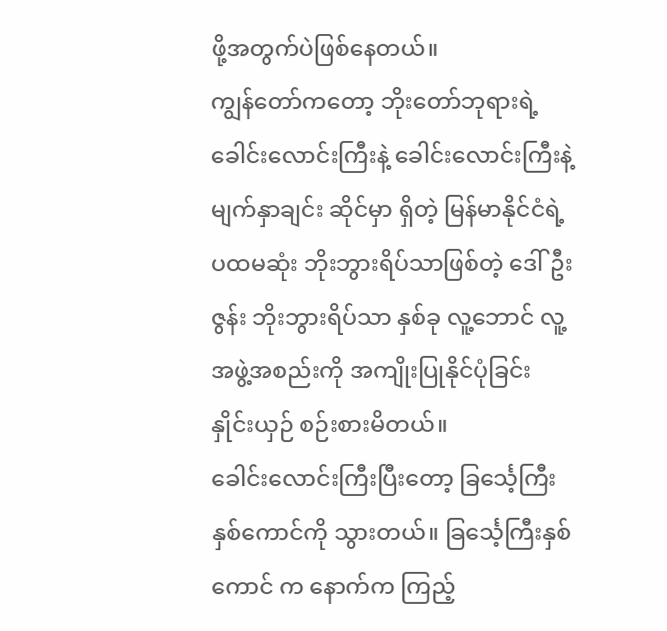ဖို့အတွက်ပဲဖြစ်နေတယ်။
ကျွန်တော်ကတော့ ဘိုးတော်ဘုရားရဲ့ ခေါင်းလောင်းကြီးနဲ့ ခေါင်းလောင်းကြီးနဲ့မျက်နှာချင်း ဆိုင်မှာ ရှိတဲ့ မြန်မာနိုင်ငံရဲ့ပထမဆုံး ဘိုးဘွားရိပ်သာဖြစ်တဲ့ ဒေါ်ဦးဇွန်း ဘိုးဘွားရိပ်သာ နှစ်ခု လူ့ဘောင် လူ့အဖွဲ့အစည်းကို အကျိုးပြုနိုင်ပုံခြင်း နှိုင်းယှဉ် စဉ်းစားမိတယ်။
ခေါင်းလောင်းကြီးပြီးတော့ ခြင်္သေ့ကြီးနှစ်ကောင်ကို သွားတယ်။ ခြင်္သေ့ကြီးနှစ်ကောင် က နောက်က ကြည့်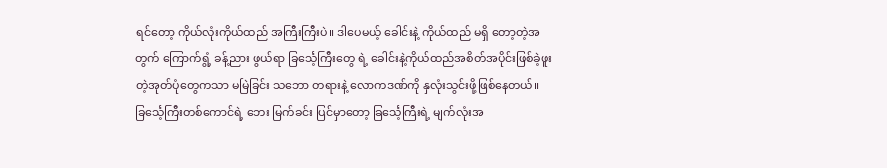ရင်တော့ ကိုယ်လုံးကိုယ်ထည် အကြီးကြီးပဲ။ ဒါပေမယ့် ခေါင်းနဲ့ ကိုယ်ထည် မရှိ တော့တဲ့အတွက် ကြောက်ရွံ့ ခန့်ညား ဖွယ်ရာ ခြင်္သေ့ကြီးတွေ ရဲ့ ခေါင်းနဲ့ကိုယ်ထည်အစိတ်အပိုင်းဖြစ်ခဲ့ဖူးတဲ့အုတ်ပုံတွေကသာ မမြဲခြင်း သဘော တရားနဲ့ လောကဒဏ်ကို နှလုံးသွင်းဖို့ဖြစ်နေတယ်။ ခြင်္သေ့ကြီးတစ်ကောင်ရဲ့ ဘေး မြက်ခင်း ပြင်မှာတော့ ခြင်္သေ့ကြီးရဲ့ မျက်လုံးအ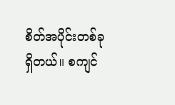စိတ်အပိုင်းတစ်ခုရှိတယ်။ စကျင်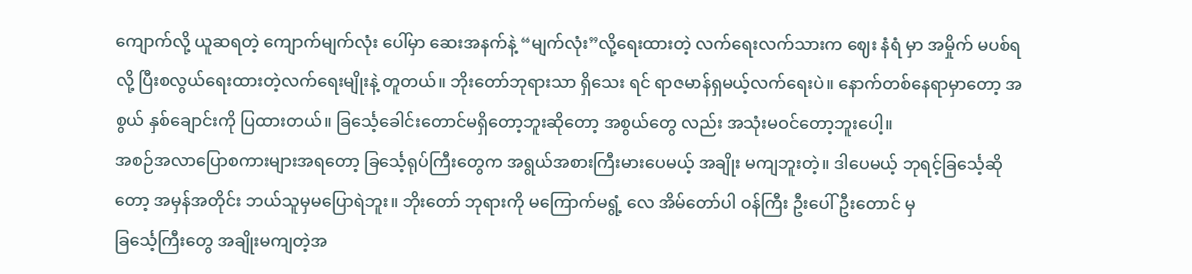ကျောက်လို့ ယူဆရတဲ့ ကျောက်မျက်လုံး ပေါ်မှာ ဆေးအနက်နဲ့ “မျက်လုံး”လို့ရေးထားတဲ့ လက်ရေးလက်သားက ဈေး နံရံ မှာ အမှိုက် မပစ်ရ လို့ ပြီးစလွယ်ရေးထားတဲ့လက်ရေးမျိုးနဲ့ တူတယ်။ ဘိုးတော်ဘုရားသာ ရှိသေး ရင် ရာဇမာန်ရှမယ့်လက်ရေးပဲ။ နောက်တစ်နေရာမှာတော့ အစွယ် နှစ်ချောင်းကို ပြထားတယ်။ ခြင်္သေ့ခေါင်းတောင်မရှိတော့ဘူးဆိုတော့ အစွယ်တွေ လည်း အသုံးမဝင်တော့ဘူးပေါ့။
အစဉ်အလာပြောစကားများအရတော့ ခြင်္သေ့ရုပ်ကြီးတွေက အရွယ်အစားကြီးမားပေမယ့် အချိုး မကျဘူးတဲ့။ ဒါပေမယ့် ဘုရင့်ခြင်္သေ့ဆိုတော့ အမှန်အတိုင်း ဘယ်သူမှမပြောရဲဘူး။ ဘိုးတော် ဘုရားကို မကြောက်မရွံ့ လေ အိမ်တော်ပါ ဝန်ကြီး ဦးပေါ်ဦးတောင် မှ
ခြင်္သေ့ကြီးတွေ အချိုးမကျတဲ့အ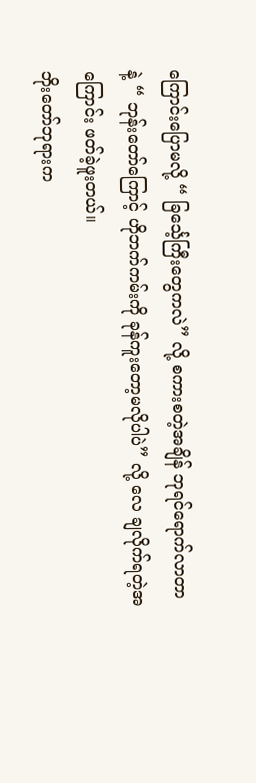ကြောင်းပြောမလို့ “ ခြင်္သေ့ကြီးတွေကလဲ” လို့ စကားစတဲ့အချိန် ဘုရင်ရောက်လာတာနဲ့ “ ဘုန်းတော်ကြောင့် ဟိုဘက်ကမ်းကို ခုန်ကူးတော့မလိုပါပဲ” လို့ လေ ချလိုက်ရတဲ့အကြောင်း ဖတ်ခဲ့ဖူးတယ်။
ဘိုးတော်ဘုရားက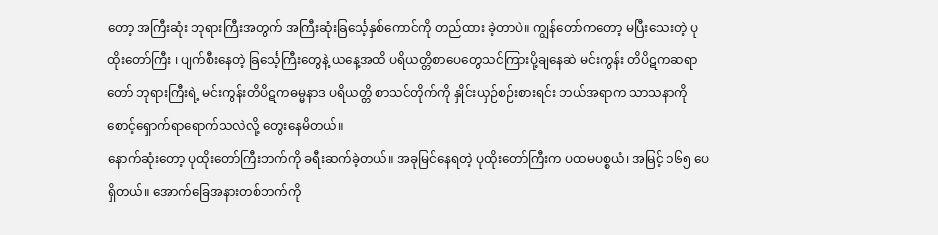တော့ အကြီးဆုံး ဘုရားကြီးအတွက် အကြီးဆုံးခြင်္သေ့နှစ်ကောင်ကို တည်ထား ခဲ့တာပဲ။ ကျွန်တော်ကတော့ မပြီးသေးတဲ့ ပုထိုးတော်ကြီး ၊ ပျက်စီးနေတဲ့ ခြင်္သေ့ကြီးတွေနဲ့ ယနေ့အထိ ပရိယတ္တိစာပေတွေသင်ကြားပို့ချနေဆဲ မင်းကွန်း တိပိဋကဆရာတော် ဘုရားကြီးရဲ့ မင်းကွန်းတိပိဋကဓမ္မနာဒ ပရိယတ္တိ စာသင်တိုက်ကို နှိုင်းယှဉ်စဉ်းစားရင်း ဘယ်အရာက သာသနာကို စောင့်ရှောက်ရာရောက်သလဲလို့ တွေးနေမိတယ်။
နောက်ဆုံးတော့ ပုထိုးတော်ကြီးဘက်ကို ခရီးဆက်ခဲ့တယ်။ အခုမြင်နေရတဲ့ ပုထိုးတော်ကြီးက ပထမပစ္စယံ၊ အမြင့် ၁၆၅ ပေရှိတယ်။ အောက်ခြေအနားတစ်ဘက်ကို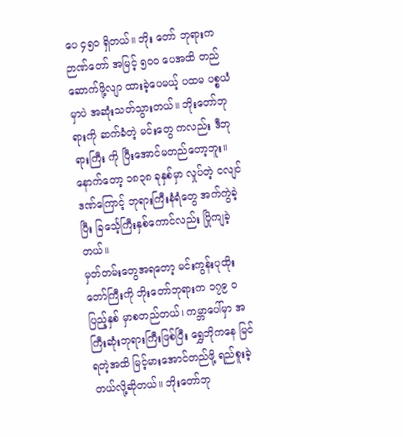ပေ ၄၅၀ ရှိတယ်။ ဘိုး တော် ဘုရားက ဉာဏ်တော် အမြင့် ၅၀၀ ပေအထိ တည်ဆောက်ဖို့လျာ ထားခဲ့ပေမယ့် ပထမ ပစ္စယံမှာပဲ အဆုံးသတ်သွားတယ်။ ဘိုးတော်ဘုရားကို ဆက်ခံတဲ့ မင်းတွေ ကလည်း ဒီဘုရားကြီး ကို ပြီးအောင်မတည်တော့ဘူး။ နောက်တော့ ၁၈၃၈ ခုနှစ်မှာ လှုပ်တဲ့ ငလျင်ဒဏ်ကြောင့် ဘုရားကြီးနံရံတွေ အက်ကွဲခဲ့ပြီး ခြင်္သေ့ကြီးနှစ်ကောင်လည်း ပြိုကျခဲ့တယ်။
မှတ်တမ်းတွေအရတော့ မင်းကွန်းပုထိုးတော်ကြီးကို ဘိုးတော်ဘုရားက ၁၇၉ ၀ ပြည့်နှစ် မှာစတည်တယ်၊ ကမ္ဘာပေါ်မှာ အကြီးဆုံးဘုရားကြီးဖြစ်ပြီး ရွှေဘိုကနေ မြင်ရတဲ့အထိ မြင့်မားအောင်တည်ဖို့ ရည်စူးခဲ့တယ်လို့ဆိုတယ်။ ဘိုးတော်ဘု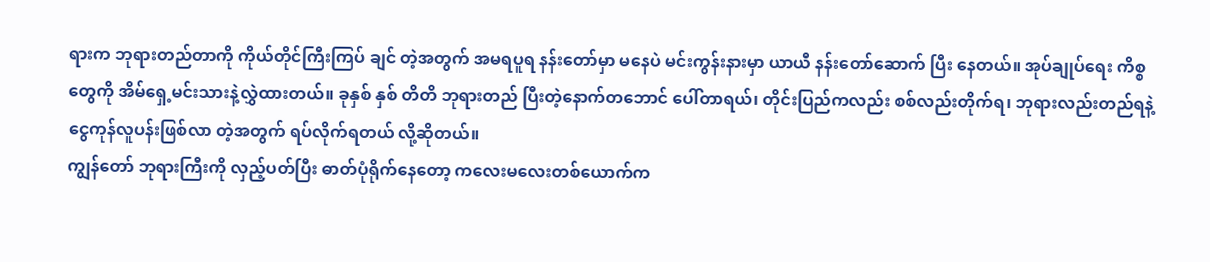ရားက ဘုရားတည်တာကို ကိုယ်တိုင်ကြီးကြပ် ချင် တဲ့အတွက် အမရပူရ နန်းတော်မှာ မနေပဲ မင်းကွန်းနားမှာ ယာယီ နန်းတော်ဆောက် ပြီး နေတယ်။ အုပ်ချုပ်ရေး ကိစ္စတွေကို အိမ်ရှေ့မင်းသားနဲ့လွှဲထားတယ်။ ခုနှစ် နှစ် တိတိ ဘုရားတည် ပြီးတဲ့နောက်တဘောင် ပေါ်တာရယ်၊ တိုင်းပြည်ကလည်း စစ်လည်းတိုက်ရ၊ ဘုရားလည်းတည်ရနဲ့ ငွေကုန်လူပန်းဖြစ်လာ တဲ့အတွက် ရပ်လိုက်ရတယ် လို့ဆိုတယ်။
ကျွန်တော် ဘုရားကြီးကို လှည့်ပတ်ပြီး ဓာတ်ပုံရိုက်နေတော့ ကလေးမလေးတစ်ယောက်က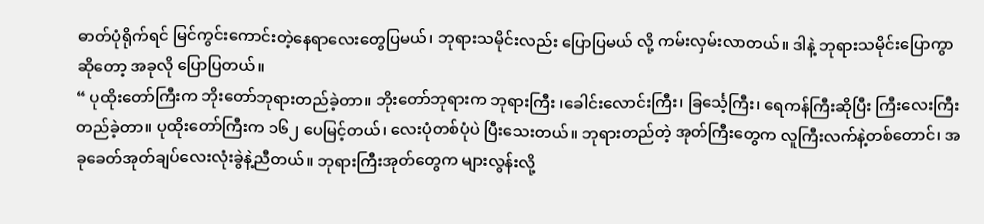ဓာတ်ပုံရိုက်ရင် မြင်ကွင်းကောင်းတဲ့နေရာလေးတွေပြမယ်၊ ဘုရားသမိုင်းလည်း ပြောပြမယ် လို့ ကမ်းလှမ်းလာတယ်။ ဒါနဲ့ ဘုရားသမိုင်းပြောကွာ ဆိုတော့ အခုလို ပြောပြတယ်။
“ ပုထိုးတော်ကြီးက ဘိုးတော်ဘုရားတည်ခဲ့တာ။ ဘိုးတော်ဘုရားက ဘုရားကြီး ၊ခေါင်းလောင်းကြီး၊ ခြင်္သေ့ကြီး၊ ရေကန်ကြီးဆိုပြီး ကြီးလေးကြီး တည်ခဲ့တာ။ ပုထိုးတော်ကြီးက ၁၆၂ ပေမြင့်တယ်၊ လေးပုံတစ်ပုံပဲ ပြီးသေးတယ်။ ဘုရားတည်တဲ့ အုတ်ကြီးတွေက လူကြီးလက်နဲ့တစ်တောင်၊ အခုခေတ်အုတ်ချပ်လေးလုံးခွဲနဲ့ညီတယ်။ ဘုရားကြီးအုတ်တွေက များလွန်းလို့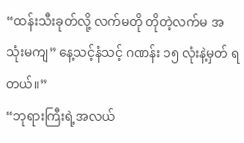“ထန်းသီးခုတ်လို့ လက်မတို တိုတဲ့လက်မ အသုံးမကျ” နေ့သင့်နံသင့် ဂဏန်း ၁၅ လုံးနဲ့မှတ် ရတယ်။”
“ဘုရားကြီးရဲ့အလယ်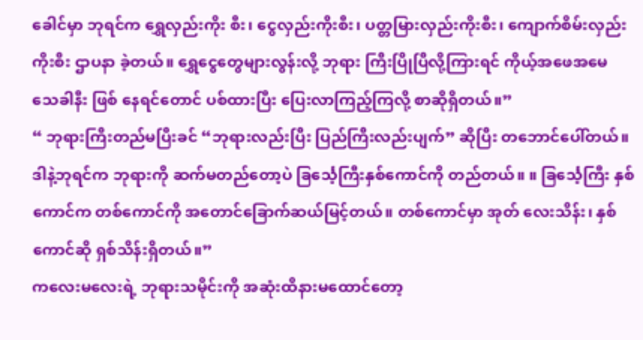ခေါင်မှာ ဘုရင်က ရွှေလှည်းကိုး စီး၊ ငွေလှည်းကိုးစီး၊ ပတ္တမြားလှည်းကိုးစီး၊ ကျောက်စိမ်းလှည်းကိုးစီး ဌာပနာ ခဲ့တယ်။ ရွှေငွေတွေများလွန်းလို့ ဘုရား ကြီးပြိုပြီလို့ကြားရင် ကိုယ့်အဖေအမေ သေခါနီး ဖြစ် နေရင်တောင် ပစ်ထားပြီး ပြေးလာကြည့်ကြလို့ စာဆိုရှိတယ်။”
“ ဘုရားကြီးတည်မပြီးခင် “ဘုရားလည်းပြီး ပြည်ကြီးလည်းပျက်” ဆိုပြီး တဘောင်ပေါ်တယ်။ ဒါနဲ့ဘုရင်က ဘုရားကို ဆက်မတည်တော့ပဲ ခြင်္သေ့ကြီးနှစ်ကောင်ကို တည်တယ်။ ။ ခြင်္သေ့ကြီး နှစ်ကောင်က တစ်ကောင်ကို အတောင်ခြောက်ဆယ်မြင့်တယ်။ တစ်ကောင်မှာ အုတ် လေးသိန်း၊ နှစ်ကောင်ဆို ရှစ်သိန်းရှိတယ်။”
ကလေးမလေးရဲ့ ဘုရားသမိုင်းကို အဆုံးထိနားမထောင်တော့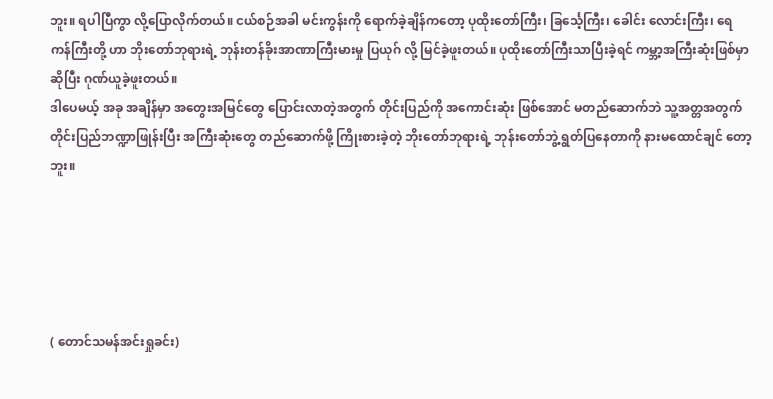ဘူး။ ရပါပြီကွာ လို့ပြောလိုက်တယ်။ ငယ်စဉ်အခါ မင်းကွန်းကို ရောက်ခဲ့ချိန်ကတော့ ပုထိုးတော်ကြီး၊ ခြင်္သေ့ကြီး၊ ခေါင်း လောင်းကြီး၊ ရေကန်ကြီးတို့ ဟာ ဘိုးတော်ဘုရားရဲ့ ဘုန်းတန်ခိုးအာဏာကြီးမားမှု ပြယုဂ် လို့ မြင်ခဲ့ဖူးတယ်။ ပုထိုးတော်ကြီးသာပြီးခဲ့ရင် ကမ္ဘာ့အကြီးဆုံးဖြစ်မှာ ဆိုပြီး ဂုဏ်ယူခဲ့ဖူးတယ်။
ဒါပေမယ့် အခု အချိန်မှာ အတွေးအမြင်တွေ ပြောင်းလာတဲ့အတွက် တိုင်းပြည်ကို အကောင်းဆုံး ဖြစ်အောင် မတည်ဆောက်ဘဲ သူ့အတ္တအတွက် တိုင်းပြည်ဘဏ္ဍာဖြုန်းပြီး အကြီးဆုံးတွေ တည်ဆောက်ဖို့ ကြိုးစားခဲ့တဲ့ ဘိုးတော်ဘုရားရဲ့ ဘုန်းတော်ဘွဲ့ ရွတ်ပြနေတာကို နားမထောင်ချင် တော့ဘူး။





( တောင်သမန်အင်းရှုခင်း)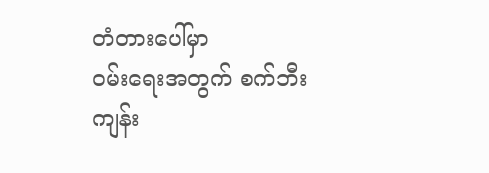တံတားပေါ်မှာ
ဝမ်းရေးအတွက် စက်ဘီး
ကျန်း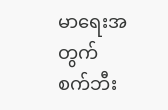မာရေးအတွက် စက်ဘီး